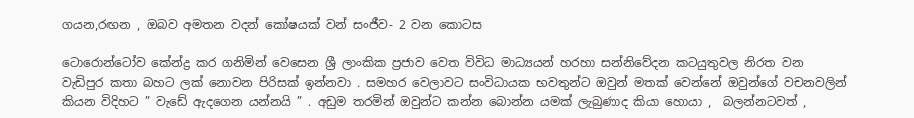ගයන,රඟන , ඔබව අමතන වදන් කෝෂයක් වන් සංජීව- 2 වන කොටස

ටොරොන්ටෝව කේන්ද්‍ර කර ගනිමින් වෙසෙන ශ්‍රී ලාංකික ප්‍රජාව වෙත විවිධ මාධ්‍යයන් හරහා සන්නිවේදන කටයුතුවල නිරත වන වැඩිපුර කතා බහට ලක් නොවන පිරිසක් ඉන්නවා . සමහර වෙලාවට සංවිධායක භවතුන්ට ඔවුන් මතක් වෙන්නේ ඔවුන්ගේ වචනවලින් කියන විදිහට ” වැඩේ ඇදගෙන යන්නයි ” . අඩුම තරමින් ඔවුන්ට කන්න බොන්න යමක් ලැබුණාද කියා හොයා ,  බලන්නටවත් ,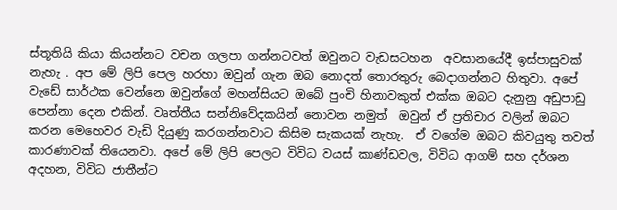ස්තූතියි කියා කියන්නට වචන ගලපා ගන්නටවත් ඔවුනට වැඩසටහන  අවසානයේදී ඉස්පාසුවක් නැහැ . අප මේ ලිපි පෙල හරහා ඔවුන් ගැන ඔබ නොදත් තොරතුරු බෙදාගන්නට හිතුවා. අපේ වැඩේ සාර්ථක වෙන්නෙ ඔවුන්ගේ මහන්සියට ඔබේ පුංචි හිනාවකුත් එක්ක ඔබට දැනුනු අඩුපාඩු පෙන්නා දෙන එකින්. වෘත්තීය සන්නිවේදකයින් නොවන නමුත්  ඔවුන් ඒ ප්‍රතිචාර වලින් ඔබට කරන මෙහෙවර වැඩි දියුණු කරගන්නවාට කිසිම සැකයක් නැහැ.  ඒ වගේම ඔබට කිවයුතු තවත් කාරණාවක් තියෙනවා. අපේ මේ ලිපි පෙලට විවිධ වයස් කාණ්ඩවල, විවිධ ආගම් සහ දර්ශන අදහන, විවිධ ජාතීන්ට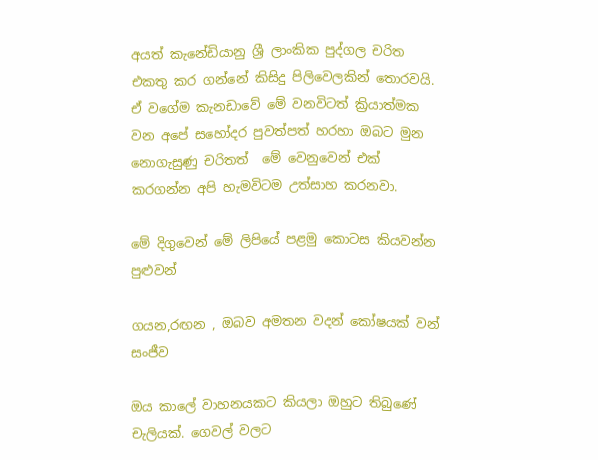අයත් කැනේඩියානු ශ්‍රී ලාංකික පුද්ගල චරිත එකතු කර ගන්නේ කිසිදු පිලිවෙලකින් තොරවයි. ඒ වගේම කැනඩාවේ මේ වනවිටත් ක්‍රියාත්මක වන අපේ සහෝදර පුවත්පත් හරහා ඔබට මුන නොගැසුණු චරිතත්  මේ වෙනුවෙන් එක් කරගන්න අපි හැමවිටම උත්සාහ කරනවා.

මේ දිගුවෙන් මේ ලිපියේ පළමු කොටස කියවන්න පුළුවන්

ගයන,රඟන , ඔබව අමතන වදන් කෝෂයක් වන් සංජීව

ඔය කාලේ වාහනයකට කියලා ඔහුට තිබුණේ චැලියක්. ගෙවල් වලට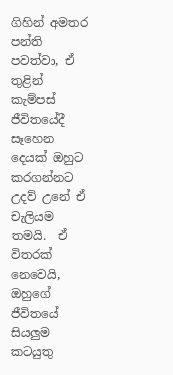ගිහින් අමතර පන්ති පවත්වා, ඒ තුළින් කැම්පස් ජීවිතයේදී සෑහෙන දෙයක් ඔහුට කරගන්නට උදව් උනේ ඒ චැලියම තමයි.  ඒ විතරක් නෙවෙයි, ඔහුගේ ජීවිතයේ සියලුම කටයුතු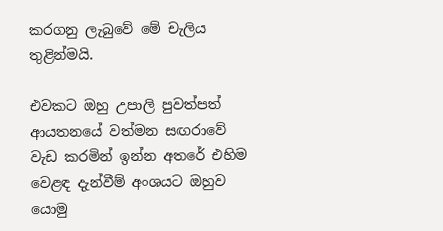කරගනු ලැබුවේ මේ චැලිය තුළින්මයි.

එවකට ඔහු උපාලි පුවත්පත් ආයතනයේ වත්මන සඟරාවේ වැඩ කරමින් ඉන්න අතරේ එහිම වෙළඳ දැන්වීම් අංශයට ඔහුව යොමු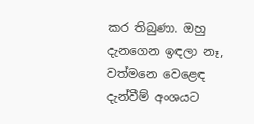කර තිබුණා. ඔහු දැනගෙන ඉඳලා නෑ, වත්මනෙ වෙළෙඳ දැන්වීම් අංශයට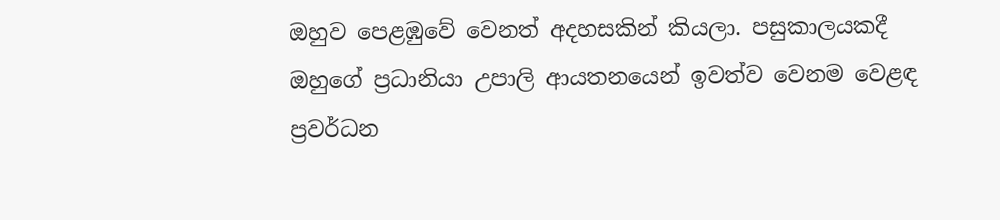ඔහුව පෙළඹුවේ වෙනත් අදහසකින් කියලා. පසුකාලයකදී ඔහුගේ ප්‍රධානියා උපාලි ආයතනයෙන් ඉවත්ව වෙනම වෙළඳ ප්‍රවර්ධන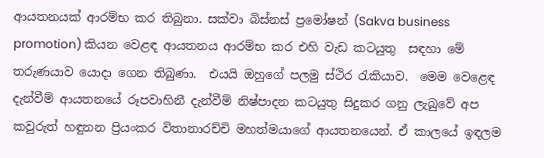ආයතනයක් ආරම්භ කර තිබුනා. සක්වා බිස්නස් ප්‍රමෝෂන් (Sakva business promotion) කියන වෙළඳ ආයතනය ආරම්භ කර එහි වැඩ කටයුතු  සඳහා මේ තරුණයාව යොදා ගෙන තිබුණා.  එයයි ඔහුගේ පලමු ස්ථිර රැකියාව.  මෙම වෙළෙඳ දැන්වීම් ආයතනයේ රූපවාහිනී දැන්වීම් නිෂ්පාදන කටයුතු සිදුකර ගනු ලැබුවේ අප කවුරුත් හඳුනන ප්‍රියංකර විතානාරච්චි මහත්මයාගේ ආයතනයෙන්. ඒ කාලයේ ඉඳලම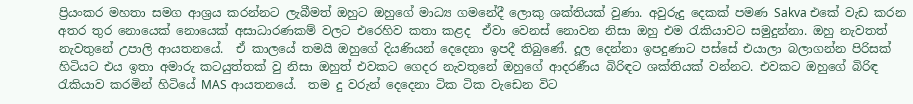ප්‍රියංකර මහතා සමග ආශ්‍රය කරන්නට ලැබීමත් ඔහුට ඔහුගේ මාධ්‍ය ගමනේදී ලොකු ශක්තියක් වුණා. අවුරුදු දෙකක් පමණ Sakva එකේ වැඩ කරන අතර තුර නොයෙක් නොයෙක් අසාධාරණකම් වලට එරෙහිව කතා කළද  ඒවා වෙනස් නොවන නිසා ඔහු එම රැකියාවට සමුදුන්නා. ඔහු නැවතත් නැවතුනේ උපාලි ආයතනයේ.  ඒ කාලයේ තමයි ඔහුගේ දියණියන් දෙදෙනා ඉපදී තිබුණේ. දූල දෙන්නා ඉපදුණාට පස්සේ එයාලා බලාගන්න පිරිසක් හිටියට එය ඉතා අමාරු කටයුත්තක් වු නිසා ඔහුත් එවකට ගෙදර නැවතුනේ ඔහුගේ ආදරණීය බිරිඳට ශක්තියක් වන්නට. එවකට ඔහුගේ බිරිඳ රැකියාව කරමින් හිටියේ MAS ආයතනයේ.  තම දු වරුන් දෙදෙනා ටික ටික වැඩෙන විට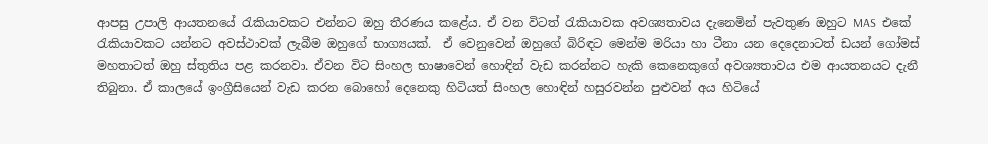ආපසු උපාලි ආයතනයේ රැකියාවකට එන්නට ඔහු තීරණය කළේය. ඒ වන විටත් රැකියාවක අවශ්‍යතාවය දැනෙමින් පැවතුණ ඔහුට MAS  එකේ රැකියාවකට යන්නට අවස්ථාවක් ලැබීම ඔහුගේ භාග්‍යයක්.  ඒ වෙනුවෙන් ඔහුගේ බිරිඳට මෙන්ම මරියා හා ටීනා යන දෙදෙනාටත් ඩයන් ගෝමස් මහතාටත් ඔහු ස්තුතිය පළ කරනවා. ඒවන විට සිංහල භාෂාවෙන් හොඳින් වැඩ කරන්නට හැකි කෙනෙකුගේ අවශ්‍යතාවය එම ආයතනයට දැනී තිබුනා. ඒ කාලයේ ඉංග්‍රීසියෙන් වැඩ කරන බොහෝ දෙනෙකු හිටියත් සිංහල හොඳින් හසුරවන්න පුළුවන් අය හිටියේ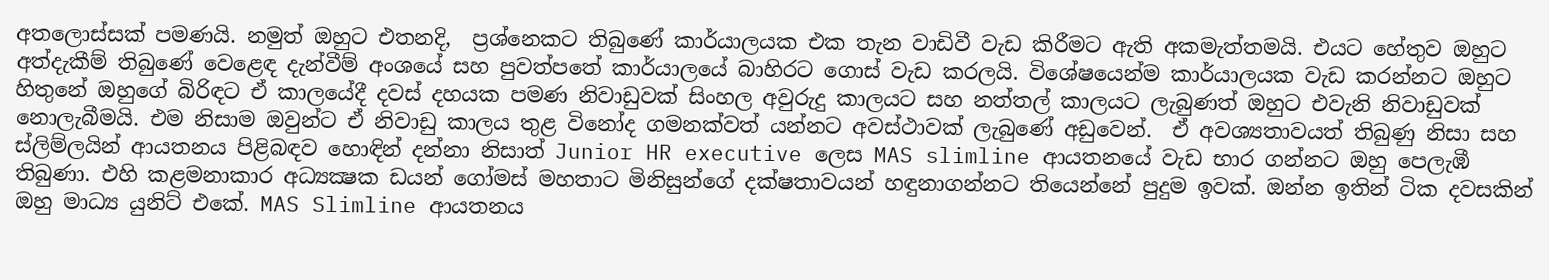අතලොස්සක් පමණයි. නමුත් ඔහුට එතනදි,  ප්‍රශ්නෙකට තිබුණේ කාර්යාලයක එක තැන වාඩිවී වැඩ කිරීමට ඇති අකමැත්තමයි. එයට හේතුව ඔහුට අත්දැකීම් තිබුණේ වෙළෙඳ දැන්වීම් අංශයේ සහ පුවත්පතේ කාර්යාලයේ බාහිරට ගොස් වැඩ කරලයි. විශේෂයෙන්ම කාර්යාලයක වැඩ කරන්නට ඔහුට හිතුනේ ඔහුගේ බිරිඳට ඒ කාලයේදී දවස් දහයක පමණ නිවාඩුවක් සිංහල අවුරුදු කාලයට සහ නත්තල් කාලයට ලැබුණත් ඔහුට එවැනි නිවාඩුවක් නොලැබීමයි. එම නිසාම ඔවුන්ට ඒ නිවාඩු කාලය තුළ විනෝද ගමනක්වත් යන්නට අවස්ථාවක් ලැබුණේ අඩුවෙන්.  ඒ අවශ්‍යතාවයත් තිබුණු නිසා සහ ස්ලිම්ලයින් ආයතනය පිළිබඳව හොඳින් දන්නා නිසාත් Junior HR executive ලෙස MAS slimline ආයතනයේ වැඩ භාර ගන්නට ඔහු පෙලැඹී තිබුණා. එහි කළමනාකාර අධ්‍යක්‍ෂක ඩයන් ගෝමස් මහතාට මිනිසුන්ගේ දක්ෂතාවයන් හඳුනාගන්නට තියෙන්නේ පුදුම ඉවක්. ඔන්න ඉතින් ටික දවසකින් ඔහු මාධ්‍ය යුනිට් එකේ. MAS Slimline ආයතනය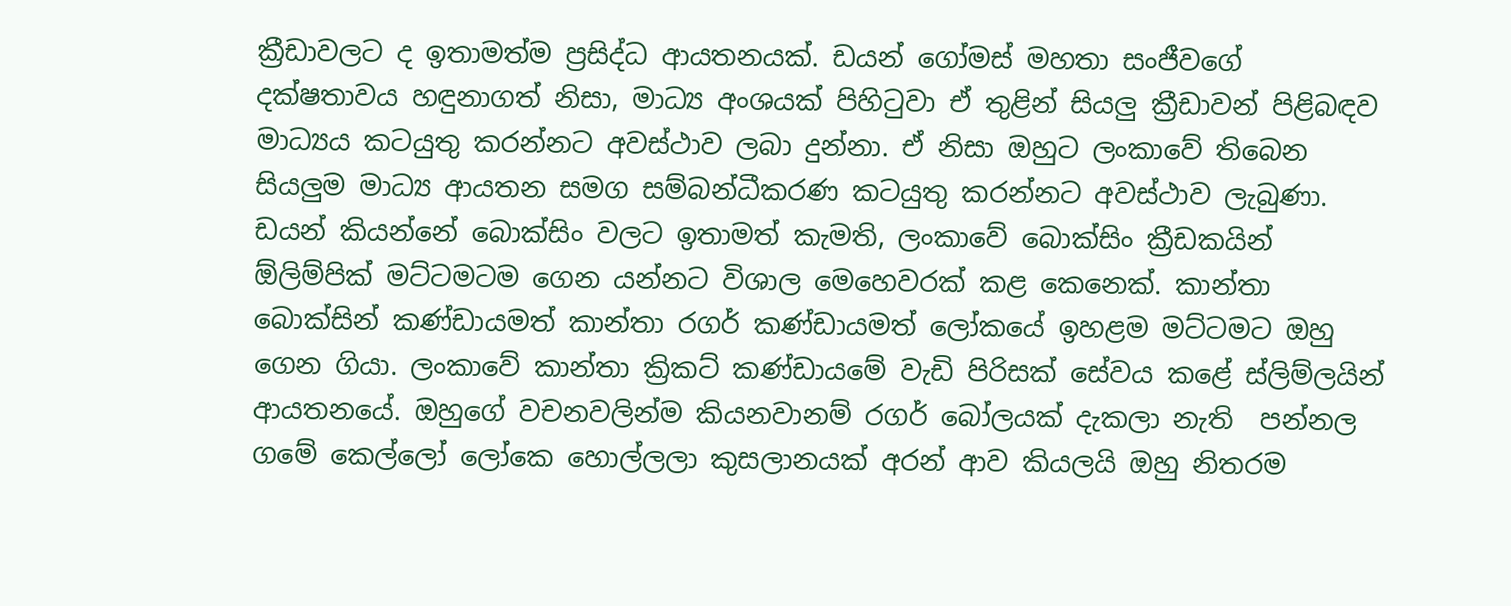ක්‍රීඩාවලට ද ඉතාමත්ම ප්‍රසිද්ධ ආයතනයක්. ඩයන් ගෝමස් මහතා සංජීවගේ දක්ෂතාවය හඳුනාගත් නිසා, මාධ්‍ය අංශයක් පිහිටුවා ඒ තුළින් සියලු ක්‍රීඩාවන් පිළිබඳව මාධ්‍යය කටයුතු කරන්නට අවස්ථාව ලබා දුන්නා. ඒ නිසා ඔහුට ලංකාවේ තිබෙන සියලුම මාධ්‍ය ආයතන සමග සම්බන්ධීකරණ කටයුතු කරන්නට අවස්ථාව ලැබුණා. ඩයන් කියන්නේ බොක්සිං වලට ඉතාමත් කැමති, ලංකාවේ බොක්සිං ක්‍රීඩකයින් ඕලිම්පික් මට්ටමටම ගෙන යන්නට විශාල මෙහෙවරක් කළ කෙනෙක්. කාන්තා බොක්සින් කණ්ඩායමත් කාන්තා රගර් කණ්ඩායමත් ලෝකයේ ඉහළම මට්ටමට ඔහු ගෙන ගියා. ලංකාවේ කාන්තා ක්‍රිකට් කණ්ඩායමේ වැඩි පිරිසක් සේවය කළේ ස්ලිම්ලයින් ආයතනයේ. ඔහුගේ වචනවලින්ම කියනවානම් රගර් බෝලයක් දැකලා නැති  පන්නල ගමේ කෙල්ලෝ ලෝකෙ හොල්ලලා කුසලානයක් අරන් ආව කියලයි ඔහු නිතරම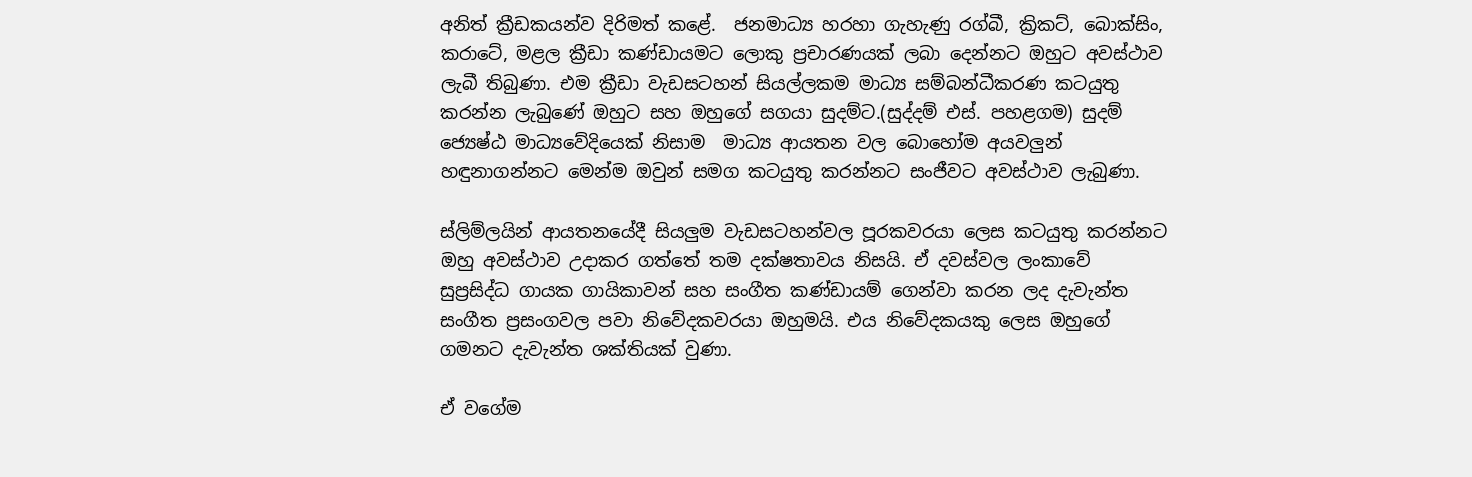අනිත් ක්‍රීඩකයන්ව දිරිමත් කළේ.  ජනමාධ්‍ය හරහා ගැහැණු රග්බී, ක්‍රිකට්, බොක්සිං, කරාටේ, මළල ක්‍රීඩා කණ්ඩායමට ලොකු ප්‍රචාරණයක් ලබා දෙන්නට ඔහුට අවස්ථාව ලැබී තිබුණා. එම ක්‍රීඩා වැඩසටහන් සියල්ලකම මාධ්‍ය සම්බන්ධීකරණ කටයුතු කරන්න ලැබුණේ ඔහුට සහ ඔහුගේ සගයා සුදම්ට.(සුද්දම් එස්. පහළගම) සුදම් ජ්‍යෙෂ්ඨ මාධ්‍යවේදියෙක් නිසාම  මාධ්‍ය ආයතන වල බොහෝම අයවලුන් හඳුනාගන්නට මෙන්ම ඔවුන් සමග කටයුතු කරන්නට සංජීවට අවස්ථාව ලැබුණා.

ස්ලිම්ලයින් ආයතනයේදී සියලුම වැඩසටහන්වල පූරකවරයා ලෙස කටයුතු කරන්නට ඔහු අවස්ථාව උදාකර ගත්තේ තම දක්ෂතාවය නිසයි. ඒ දවස්වල ලංකාවේ සුප්‍රසිද්ධ ගායක ගායිකාවන් සහ සංගීත කණ්ඩායම් ගෙන්වා කරන ලද දැවැන්ත සංගීත ප්‍රසංගවල පවා නිවේදකවරයා ඔහුමයි. එය නිවේදකයකු ලෙස ඔහුගේ ගමනට දැවැන්ත ශක්තියක් වුණා.

ඒ වගේම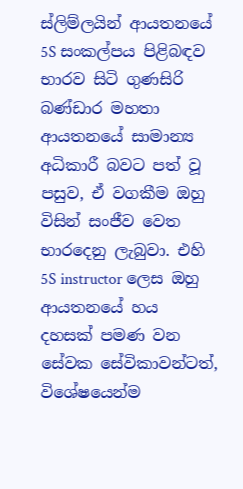ස්ලිම්ලයින් ආයතනයේ 5S සංකල්පය පිළිබඳව භාරව සිටි ගුණසිරි බණ්ඩාර මහතා ආයතනයේ සාමාන්‍ය අධිකාරී බවට පත් වූ පසුව, ඒ වගකීම ඔහු විසින් සංජීව වෙත භාරදෙනු ලැබුවා. එහි 5S instructor ලෙස ඔහු ආයතනයේ හය දහසක් පමණ වන සේවක සේවිකාවන්ටත්, විශේෂයෙන්ම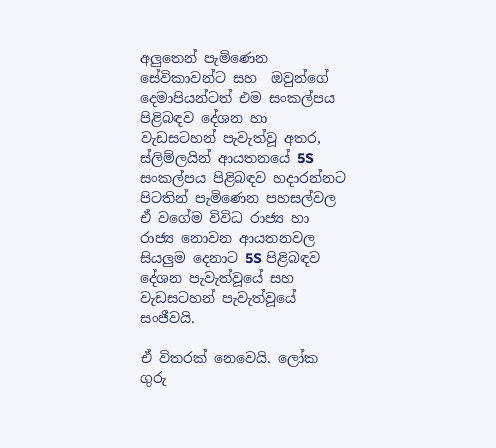අලුතෙන් පැමිණෙන සේවිකාවන්ට සහ  ඔවුන්ගේ දෙමාපියන්ටත් එම සංකල්පය පිළිබඳව දේශන හා වැඩසටහන් පැවැත්වූ අතර, ස්ලිම්ලයින් ආයතනයේ 5S සංකල්පය පිළිබඳව හදාරන්නට පිටතින් පැමිණෙන පහසල්වල ඒ වගේම විවිධ රාජ්‍ය හා රාජ්‍ය නොවන ආයතනවල සියලුම දෙනාට 5S පිළිබඳව දේශන පැවැත්වූයේ සහ වැඩසටහන් පැවැත්වූයේ සංජීවයි.

ඒ විතරක් නෙවෙයි. ලෝක ගුරු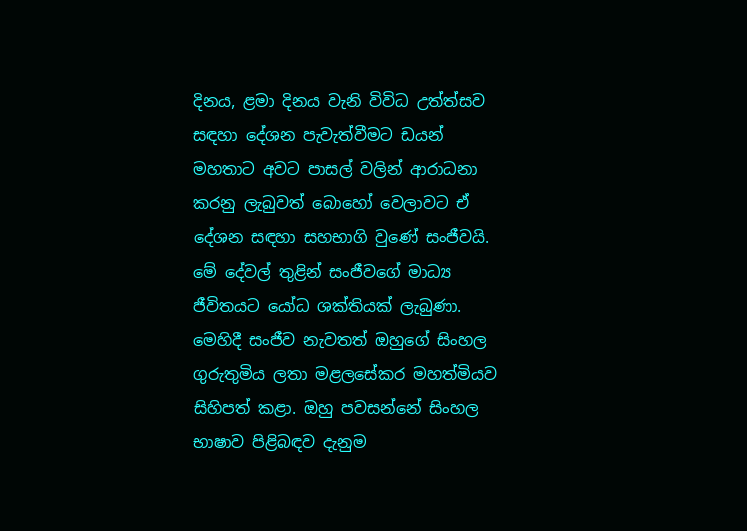දිනය, ළමා දිනය වැනි විවිධ උත්ත්සව සඳහා දේශන පැවැත්වීමට ඩයන් මහතාට අවට පාසල් වලින් ආරාධනා කරනු ලැබුවත් බොහෝ වෙලාවට ඒ දේශන සඳහා සහභාගි වුණේ සංජීවයි. මේ දේවල් තුළින් සංජීවගේ මාධ්‍ය ජීවිතයට යෝධ ශක්තියක් ලැබුණා. මෙහිදී සංජීව නැවතත් ඔහුගේ සිංහල ගුරුතුමිය ලතා මළලසේකර මහත්මියව සිහිපත් කළා. ඔහු පවසන්නේ සිංහල භාෂාව පිළිබඳව දැනුම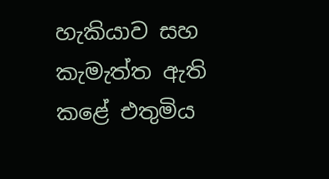හැකියාව සහ කැමැත්ත ඇති කළේ එතුමිය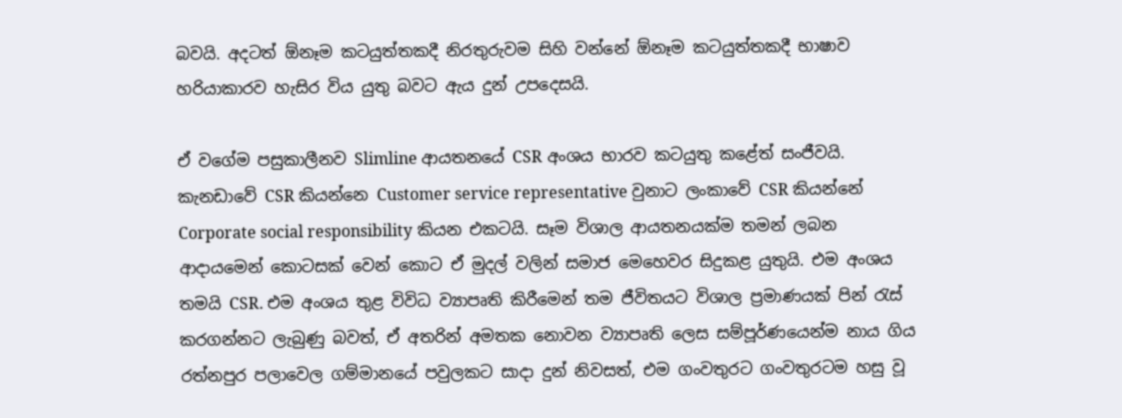බවයි. අදටත් ඕනෑම කටයුත්තකදී නිරතුරුවම සිහි වන්නේ ඕනෑම කටයුත්තකදී භාෂාව හරියාකාරව හැසිර විය යුතු බවට ඇය දුන් උපදෙසයි.

ඒ වගේම පසුකාලීනව Slimline ආයතනයේ CSR අංශය භාරව කටයුතු කළේත් සංජීවයි. කැනඩාවේ CSR කියන්නෙ Customer service representative වුනාට ලංකාවේ CSR කියන්නේ Corporate social responsibility කියන එකටයි. සෑම විශාල ආයතනයක්ම තමන් ලබන ආදායමෙන් කොටසක් වෙන් කොට ඒ මුදල් වලින් සමාජ මෙහෙවර සිදුකළ යුතුයි. එම අංශය තමයි CSR. එම අංශය තුළ විවිධ ව්‍යාපෘති කිරීමෙන් තම ජීවිතයට විශාල ප්‍රමාණයක් පින් රැස් කරගන්නට ලැබුණු බවත්, ඒ අතරින් අමතක නොවන ව්‍යාපෘති ලෙස සම්පූර්ණයෙන්ම නාය ගිය රත්නපුර පලාවෙල ගම්මානයේ පවුලකට සාදා දුන් නිවසත්, එම ගංවතුරට ගංවතුරටම හසු වූ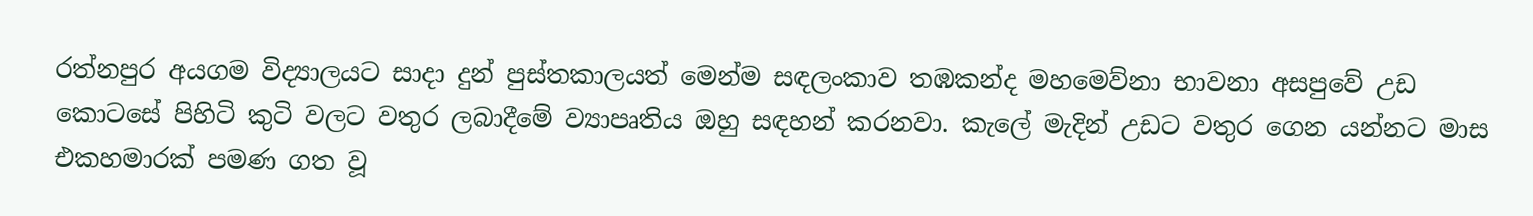රත්නපුර අයගම විද්‍යාලයට සාදා දුන් පුස්තකාලයත් මෙන්ම සඳලංකාව තඹකන්ද මහමෙව්නා භාවනා අසපුවේ උඩ කොටසේ පිහිටි කු‍ටි වලට වතුර ලබාදීමේ ව්‍යාපෘතිය ඔහු සඳහන් කරනවා. කැලේ මැදින් උඩට වතුර ගෙන යන්නට මාස එකහමාරක් පමණ ගත වූ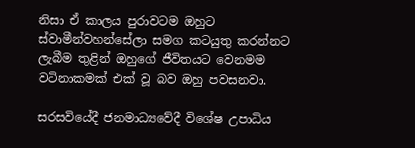නිසා ඒ කාලය පුරාවටම ඔහුට ස්වාමීන්වහන්සේලා සමග කටයුතු කරන්නට ලැබීම තුළින් ඔහුගේ ජීවිතයට වෙනමම වටිනාකමක් එක් වූ බව ඔහු පවසනවා.

සරසවියේදී ජනමාධ්‍යවේදී විශේෂ උපාධිය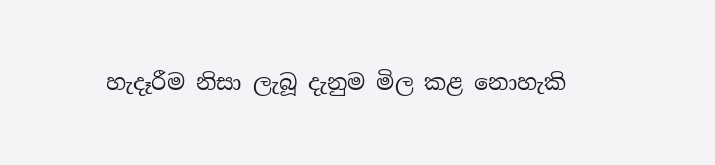හැදෑරීම නිසා ලැබූ දැනුම මිල කළ නොහැකි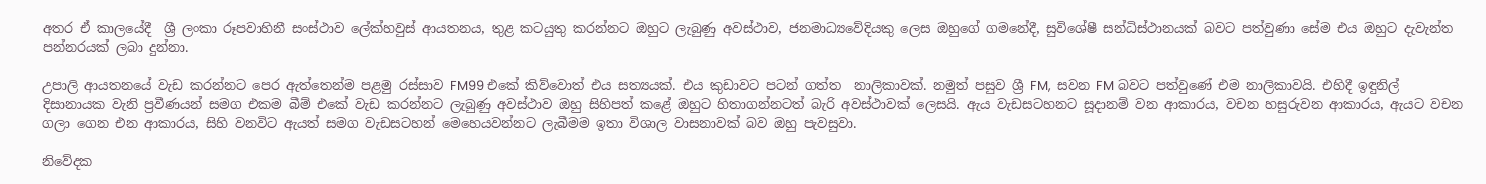අතර ඒ කාලයේදී  ශ්‍රී ලංකා රූපවාහිනී සංස්ථාව ලේක්හවුස් ආයතනය, තුළ කටයුතු කරන්නට ඔහුට ලැබුණු අවස්ථාව, ජනමාධ්‍යවේදියකු ලෙස ඔහුගේ ගමනේදී, සුවිශේෂී සන්ධිස්ථානයක් බවට පත්වුණා සේම එය ඔහුට දැවැන්ත පන්නරයක් ලබා දුන්නා.

උපාලි ආයතනයේ වැඩ කරන්නට පෙර ඇත්තෙන්ම පළමු රස්සාව FM99 එකේ කිව්වොත් එය සත්‍යයක්. එය කුඩාවට පටන් ගත්ත  නාලිකාවක්. නමුත් පසුව ශ්‍රී FM,  සවන FM බවට පත්වුණේ එම නාලිකාවයි. එහිදී ඉඳුනිල් දිසානායක වැනි ප්‍රවීණයන් සමග එකම බීම් එකේ වැඩ කරන්නට ලැබුණු අවස්ථාව ඔහු සිහිපත් කළේ ඔහුට හිතාගන්නටත් බැරි අවස්ථාවක් ලෙසයි. ඇය වැඩසටහනට සූදානම් වන ආකාරය, වචන හසුරුවන ආකාරය, ඇයට වචන ගලා ගෙන එන ආකාරය, සිහි වනවිට ඇයත් සමග වැඩසටහන් මෙහෙයවන්නට ලැබීමම ඉතා විශාල වාසනාවක් බව ඔහු පැවසුවා.

නිවේදක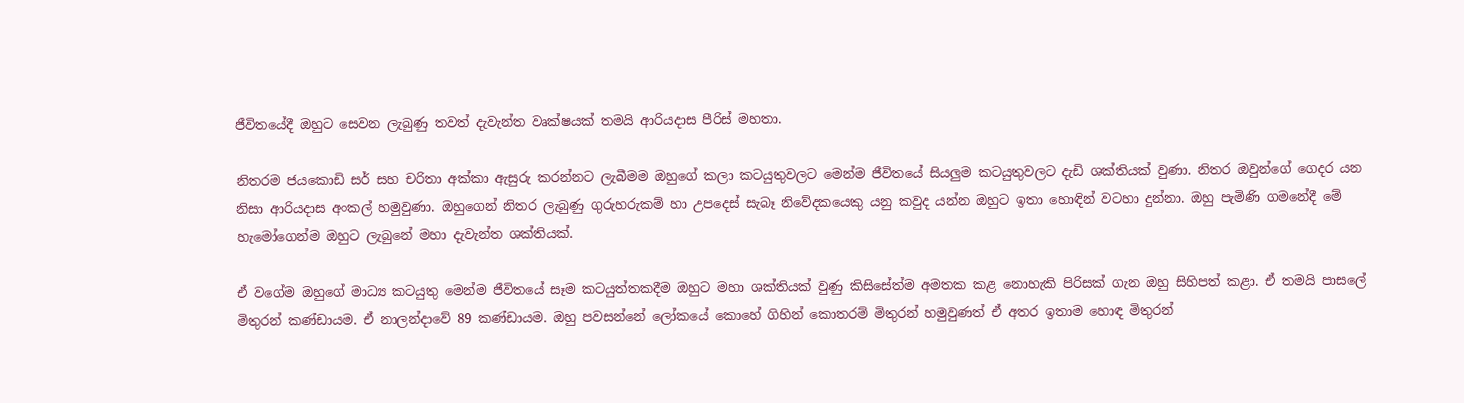ජීවිතයේදී ඔහුට සෙවන ලැබුණු තවත් දැවැන්ත වෘක්ෂයක් තමයි ආරියදාස පීරිස් මහතා.

නිතරම ජයකොඩි සර් සහ චරිතා අක්කා ඇසුරු කරන්නට ලැබීමම ඔහුගේ කලා කටයුතුවලට මෙන්ම ජීවිතයේ සියලුම කටයුතුවලට දැඩි ශක්තියක් වුණා. නිතර ඔවුන්ගේ ගෙදර යන නිසා ආරියදාස අංකල් හමුවුණා. ඔහුගෙන් නිතර ලැබුණු ගුරුහරුකම් හා උපදෙස් සැබෑ නිවේදකයෙකු යනු කවුද යන්න ඔහුට ඉතා හොඳින් වටහා දුන්නා. ඔහු පැමිණි ගමනේදී මේ හැමෝගෙන්ම ඔහුට ලැබුනේ මහා දැවැන්ත ශක්තියක්.

ඒ වගේම ඔහුගේ මාධ්‍ය කටයුතු මෙන්ම ජීවිතයේ සෑම කටයුත්තකදීම ඔහුට මහා ශක්තියක් වුණු කිසිසේත්ම අමතක කළ නොහැකි පිරිසක් ගැන ඔහු සිහිපත් කළා. ඒ තමයි පාසලේ මිතුරන් කණ්ඩායම. ඒ නාලන්දාවේ 89 කණ්ඩායම. ඔහු පවසන්නේ ලෝකයේ කොහේ ගිහින් කොතරම් මිතුරන් හමුවුණත් ඒ අතර ඉතාම හොඳ මිතුරන්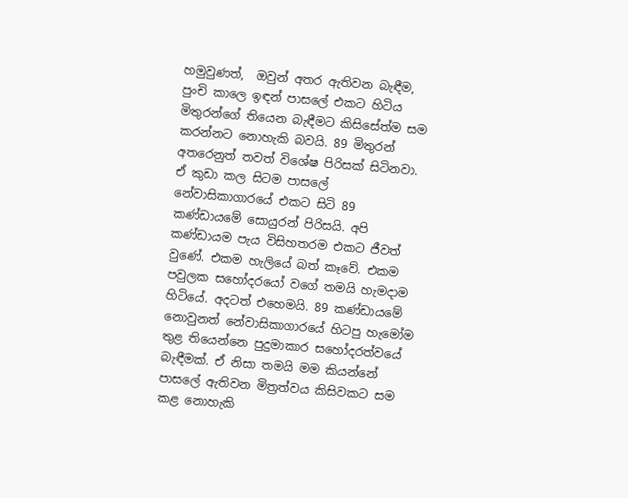හමුවුණත්,  ඔවුන් අතර ඇතිවන බැඳීම, පුංචි කාලෙ ඉඳන් පාසලේ එකට හිටිය මිතුරන්ගේ තියෙන බැඳීමට කිසිසේත්ම සම කරන්නට නොහැකි බවයි. 89 මිතුරන් අතරෙනුත් තවත් විශේෂ පිරිසක් සිටිනවා. ඒ කුඩා කල සිටම පාසලේ නේවාසිකාගාරයේ එකට සිටි 89 කණ්ඩායමේ සොයුරන් පිරිසයි. අපි කණ්ඩායම පැය විසිහතරම එකට ජීවත් වුණේ. එකම හැලියේ බත් කෑවේ. එකම පවුලක සහෝදරයෝ වගේ තමයි හැමදාම හිටියේ. අදටත් එහෙමයි. 89 කණ්ඩායමේ නොවුනත් නේවාසිකාගාරයේ හිටපු හැමෝම තුළ තියෙන්නෙ පුදුමාකාර සහෝදරත්වයේ බැඳීමක්. ඒ නිසා තමයි මම කියන්නේ පාසලේ ඇතිවන මිත්‍රත්වය කිසිවකට සම කළ නොහැකි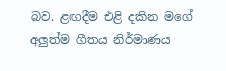බව. ළඟදීම එළි දකින මගේ අලුත්ම ගීතය නිර්මාණය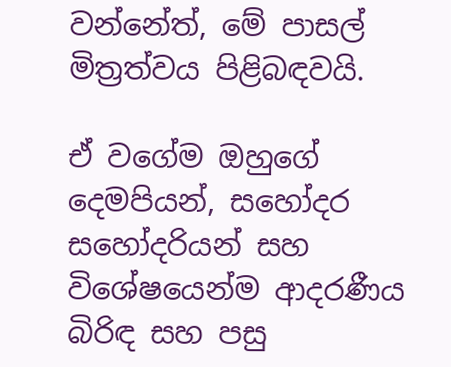වන්නේත්, මේ පාසල් මිත්‍රත්වය පිළිබඳවයි.

ඒ වගේම ඔහුගේ දෙමපියන්, සහෝදර සහෝදරියන් සහ විශේෂයෙන්ම ආදරණීය බිරිඳ සහ පසු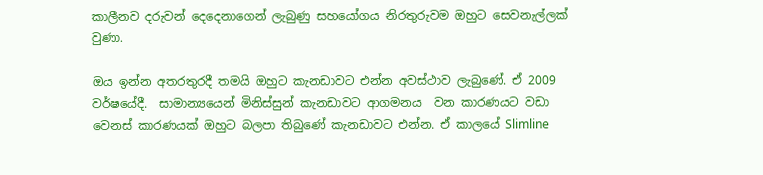කාලීනව දරුවන් දෙදෙනාගෙන් ලැබුණු සහයෝගය නිරතුරුවම ඔහුට සෙවනැල්ලක් වුණා.

ඔය ඉන්න අතරතුරදී තමයි ඔහුට කැනඩාවට එන්න අවස්ථාව ලැබුණේ. ඒ 2009 වර්ෂයේදී.  සාමාන්‍යයෙන් මිනිස්සුන් කැනඩාවට ආගමනය  වන කාරණයට වඩා වෙනස් කාරණයක් ඔහුට බලපා තිබුණේ කැනඩාවට එන්න. ඒ කාලයේ Slimline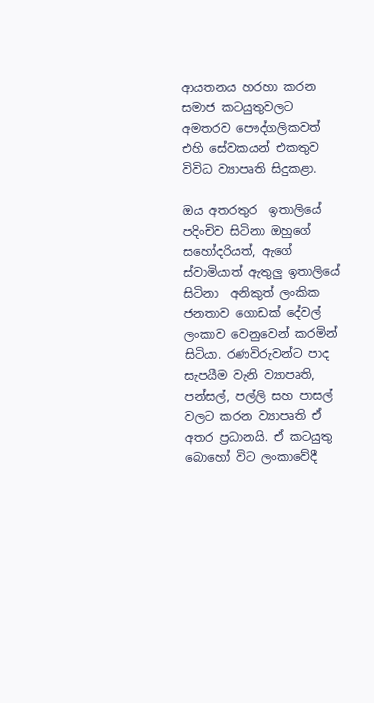ආයතනය හරහා කරන සමාජ කටයුතුවලට අමතරව පෞද්ගලිකවත් එහි සේවකයන් එකතුව විවිධ ව්‍යාපෘති සිදුකළා.

ඔය අතරතුර  ඉතාලියේ පදිංචිව සිටිනා ඔහුගේ  සහෝදරියත්, ඇගේ ස්වාමියාත් ඇතුලු ඉතාලියේ සිටිනා  අනිකුත් ලංකික ජනතාව ගොඩක් දේවල් ලංකාව වෙනුවෙන් කරමින් සිටියා. රණවිරුවන්ට පාද සැපයීම වැනි ව්‍යාපෘති, පන්සල්, පල්ලි සහ පාසල් වලට කරන ව්‍යාපෘති ඒ අතර ප්‍රධානයි. ඒ කටයුතු බොහෝ විට ලංකාවේදී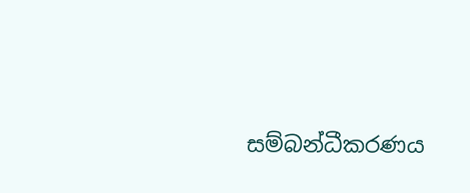සම්බන්ධීකරණය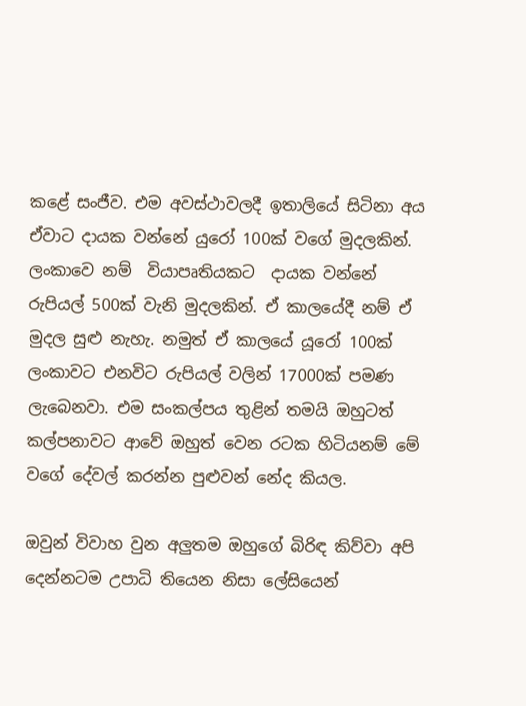කළේ සංජීව. එම අවස්ථාවලදී ඉතාලියේ සිටිනා අය ඒවාට දායක වන්නේ යුරෝ 100ක් වගේ මුදලකින්.  ලංකාවෙ නම්  වියාපෘතියකට  දායක වන්නේ රුපියල් 500ක් වැනි මුදලකින්. ඒ කාලයේදී නම් ඒ මුදල සුළු නැහැ. නමුත් ඒ කාලයේ යූරෝ 100ක් ලංකාවට එනවිට රුපියල් වලින් 17000ක් පමණ ලැබෙනවා. එම සංකල්පය තුළින් තමයි ඔහුටත් කල්පනාවට ආවේ ඔහුත් වෙන රටක හිටියනම් මේ වගේ දේවල් කරන්න පුළුවන් නේද කියල.

ඔවුන් විවාහ වුන අලුතම ඔහුගේ බිරිඳ කිව්වා අපි දෙන්නටම උපාධි තියෙන නිසා ලේසියෙන්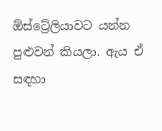ඕස්ට්‍රේලියාවට යන්න පුළුවන් කියලා. ඇය ඒ සඳහා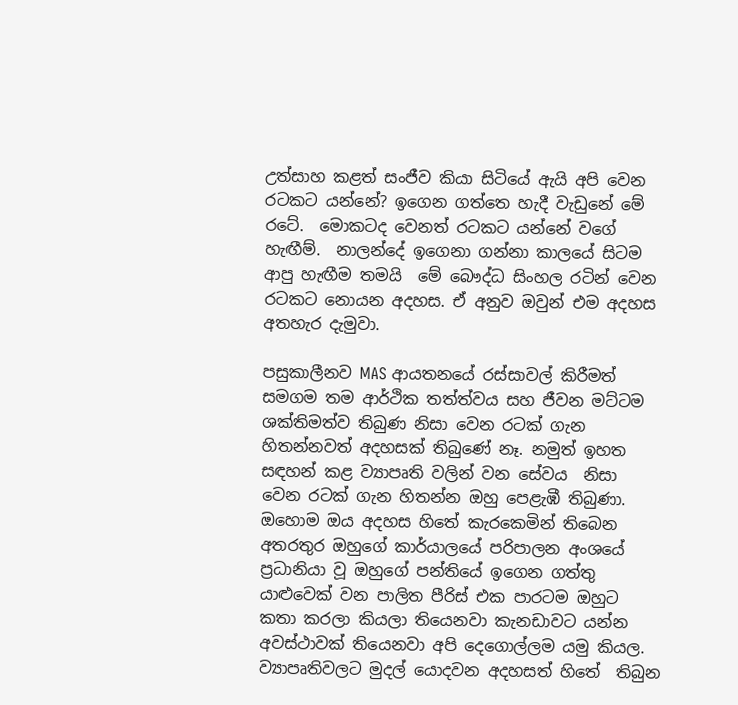උත්සාහ කළත් සංජීව කියා සිටියේ ඇයි අපි වෙන රටකට යන්නේ? ඉගෙන ගත්තෙ හැදී වැඩුනේ මේ රටේ.  මොකටද වෙනත් රටකට යන්නේ වගේ හැඟීම්.  නාලන්දේ ඉගෙනා ගන්නා කාලයේ සිටම ආපු හැඟීම තමයි  මේ බෞද්ධ සිංහල රටින් වෙන රටකට නොයන අදහස. ඒ අනුව ඔවුන් එම අදහස අතහැර දැමුවා.

පසුකාලීනව MAS ආයතනයේ රස්සාවල් කිරීමත් සමගම තම ආර්ථික තත්ත්වය සහ ජීවන මට්ටම ශක්තිමත්ව තිබුණ නිසා වෙන රටක් ගැන හිතන්නවත් අදහසක් තිබුණේ නෑ. නමුත් ඉහත සඳහන් කළ ව්‍යාපෘති වලින් වන සේවය  නිසා  වෙන රටක් ගැන හිතන්න ඔහු පෙළැඹී තිබුණා. ඔහොම ඔය අදහස හිතේ කැරකෙමින් තිබෙන අතරතුර ඔහුගේ කාර්යාලයේ පරිපාලන අංශයේ ප්‍රධානියා වූ ඔහුගේ පන්තියේ ඉගෙන ගත්තු යාළුවෙක් වන පාලිත පීරිස් එක පාරටම ඔහුට කතා කරලා කියලා තියෙනවා කැනඩාවට යන්න අවස්ථාවක් තියෙනවා අපි දෙගොල්ලම යමු කියල. ව්‍යාපෘතිවලට මුදල් යොදවන අදහසත් හිතේ  තිබුන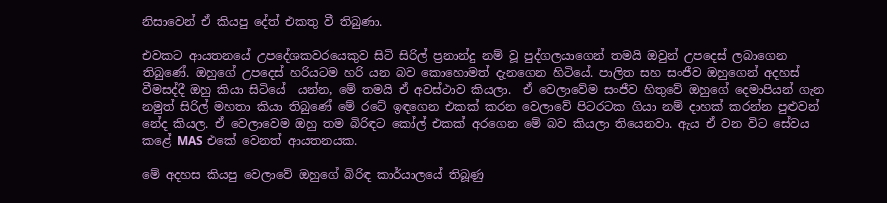නිසාවෙන් ඒ කියපු දේත් එකතු වී තිබුණා.

එවකට ආයතනයේ උපදේශකවරයෙකුව සිටි සිරිල් ප්‍රනාන්දු නම් වූ පුද්ගලයාගෙන් තමයි ඔවුන් උපදෙස් ලබාගෙන තිබුණේ. ඔහුගේ උපදෙස් හරියටම හරි යන බව කොහොමත් දැනගෙන හිටියේ. පාලිත සහ සංජීව ඔහුගෙන් අදහස් වීමසද්දී ඔහු කියා සිටියේ  යන්න, මේ තමයි ඒ අවස්ථාව කියලා.  ඒ වෙලාවේම සංජීව හිතුවේ ඔහුගේ දෙමාපියන් ගැන නමුත් සිරිල් මහතා කියා තිබුණේ මේ රටේ ඉඳගෙන එකක් කරන වෙලාවේ පිටරටක ගියා නම් දාහක් කරන්න පුළුවන් නේද කියල. ඒ වෙලාවෙම ඔහු තම බිරිඳට කෝල් එකක් අරගෙන මේ බව කියලා තියෙනවා. ඇය ඒ වන විට සේවය කළේ MAS එකේ වෙනත් ආයතනයක.

මේ අදහස කියපු වෙලාවේ ඔහුගේ බිරිඳ කාර්යාලයේ තිබූණු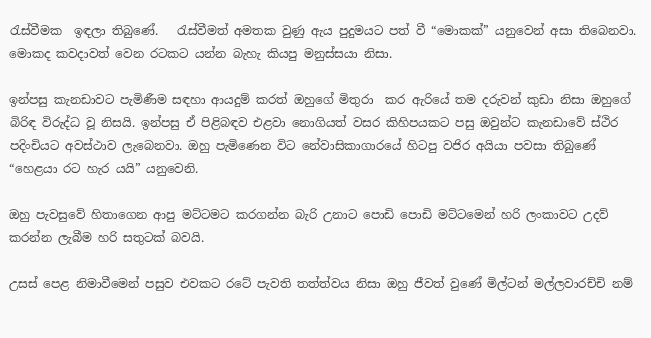රැස්වීමක  ඉඳලා තිබුණේ.   රැස්වීමත් අමතක වුණු ඇය පුදුමයට පත් වී “මොකක්” යනුවෙන් අසා තිබෙනවා. මොකද කවදාවත් වෙන රටකට යන්න බැහැ කියපු මනුස්සයා නිසා.

ඉන්පසු කැනඩාවට පැමිණීම සඳහා ආයදුම් කරත් ඔහුගේ මිතුරා  කර ඇරියේ තම දරුවන් කුඩා නිසා ඔහුගේ බිරිඳ විරුද්ධ වූ නිසයි. ඉන්පසු ඒ පිළිබඳව එළවා නොගියත් වසර කිහිපයකට පසු ඔවුන්ට කැනඩාවේ ස්ථිර පදිංචියට අවස්ථාව ලැබෙනවා. ඔහු පැමිණෙන විට නේවාසිකාගාරයේ හිටපු වජිර අයියා පවසා තිබුණේ “හෙළයා රට හැර යයි” යනුවෙනි.

ඔහු පැවසුවේ හිතාගෙන ආපු මට්ටමට කරගන්න බැරි උනාට පොඩි පොඩි මට්ටමෙන් හරි ලංකාවට උදව් කරන්න ලැබීම හරි සතුටක් බවයි.

උසස් පෙළ නිමාවීමෙන් පසුව එවකට රටේ පැවති තත්ත්වය නිසා ඔහු ජීවත් වුණේ මිල්ටන් මල්ලවාරච්චි නම්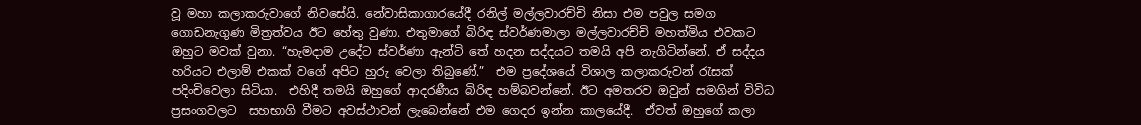වූ මහා කලාකරුවාගේ නිවසේයි. නේවාසිකාගාරයේදී රනිල් මල්ලවාරච්චි නිසා එම පවුල සමග ගොඩනැගුණ මිත්‍රත්වය ඊට හේතු වුණා. එතුමාගේ බිරිඳ ස්වර්ණමාලා මල්ලවාරච්චි මහත්මිය එවකට ඔහුට මවක් වුනා. “හැමදාම උදේට ස්වර්ණා ඇන්ටි තේ හදන සද්දයට තමයි අපි නැගිටින්නේ. ඒ සද්දය හරියට එලාම් එකක් වගේ අපිට හුරු වෙලා තිබුණේ.”  එම ප්‍රදේශයේ විශාල කලාකරුවන් රැසක් පදිංචිවෙලා සිටියා.  එහිදී තමයි ඔහුගේ ආදරණීය බිරිඳ හම්බවන්නේ. ඊට අමතරව ඔවුන් සමගින් විවිධ ප්‍රසංගවලට  සහභාගි වීමට අවස්ථාවන් ලැබෙන්නේ එම ගෙදර ඉන්න කාලයේදී.  ඒවත් ඔහුගේ කලා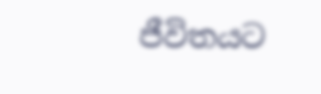ජීවිතයට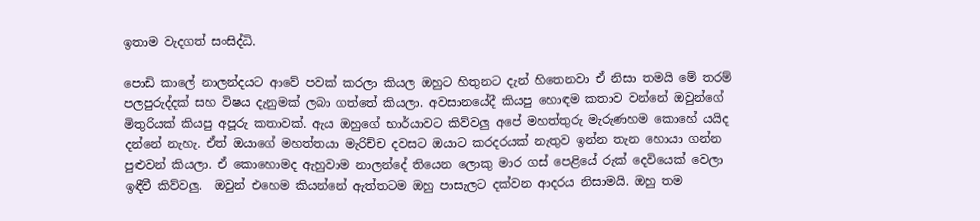ඉතාම වැදගත් සංසිද්ධි.

පොඩි කාලේ නාලන්දයට ආවේ පවක් කරලා කියල ඔහුට හිතුනට දැන් හිතෙනවා ඒ නිසා තමයි මේ තරම් පලපුරුද්දක් සහ විෂය දැනුමක් ලබා ගත්තේ කියලා. අවසානයේදී කියපු හොඳම කතාව වන්නේ ඔවුන්ගේ මිතුරියක් කියපු අපූරු කතාවක්. ඇය ඔහුගේ භාර්යාවට කිව්වලු අපේ මහත්තුරු මැරුණහම කොහේ යයිද දන්නේ නැහැ. ඒත් ඔයාගේ මහත්තයා මැරිච්ච දවසට ඔයාට කරදරයක් නැතුව ඉන්න තැන හොයා ගන්න පුළුවන් කියලා. ඒ කොහොමද ඇහුවාම නාලන්දේ තියෙන ලොකු මාර ගස් පෙළියේ රුක් දෙවියෙක් වෙලා ඉඳීවී කිව්වලු.  ඔවුන් එහෙම කියන්නේ ඇත්තටම ඔහු පාසැලට දක්වන ආදරය නිසාමයි. ඔහු තම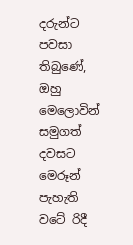දරුන්ට පවසා තිබුණේ, ඔහු මෙලොවින් සමුගත් දවසට මෙරූන් පැහැති වටේ රිදී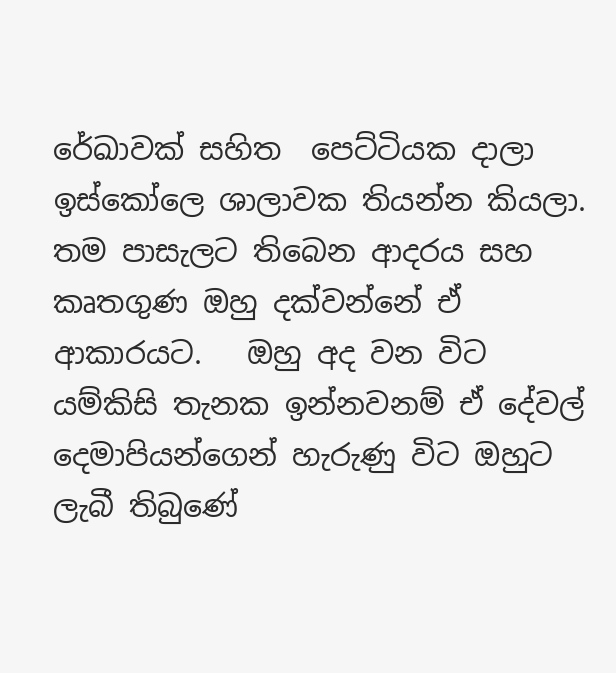රේඛාවක් සහිත  පෙට්ටියක දාලා ඉස්කෝලෙ ශාලාවක තියන්න කියලා.  තම පාසැලට තිබෙන ආදරය සහ කෘතගුණ ඔහු දක්වන්නේ ඒ ආකාරයට.   ඔහු අද වන විට යම්කිසි තැනක ඉන්නවනම් ඒ දේවල්  දෙමාපියන්ගෙන් හැරුණු විට ඔහුට ලැබී තිබුණේ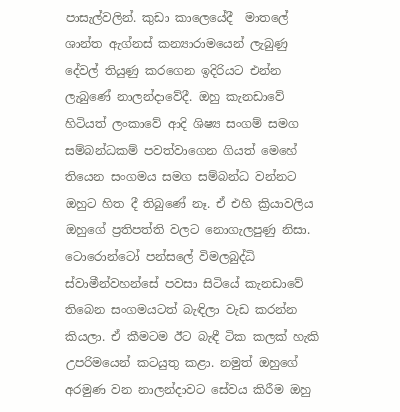පාසැල්වලින්. කුඩා කාලෙයේදී  මාතලේ ශාන්ත ඇග්නස් කන්‍යාරාමයෙන් ලැබුණු දේවල් තියුණු කරගෙන ඉදිරියට එන්න ලැබුණේ නාලන්දාවේදී. ඔහු කැනඩාවේ හිටියත් ලංකාවේ ආදි ශිෂ්‍ය සංගම් සමග සම්බන්ධකම් පවත්වාගෙන ගියත් මෙහේ තියෙන සංගමය සමග සම්බන්ධ වන්නට ඔහුට හිත දී තිබුණේ නෑ. ඒ එහි ක්‍රියාවලිය ඔහුගේ ප්‍රතිපත්ති වලට නොගැලපුණු නිසා. ටොරොන්ටෝ පන්සලේ විමලබුද්ධි ස්වාමීන්වහන්සේ පවසා සිටියේ කැනඩාවේ තිබෙන සංගමයටත් බැඳිලා වැඩ කරන්න කියලා. ඒ කීමටම ඊට බැඳී ටික කලක් හැකි උපරිමයෙන් කටයුතු කළා. නමුත් ඔහුගේ අරමුණ වන නාලන්දාවට සේවය කිරීම ඔහු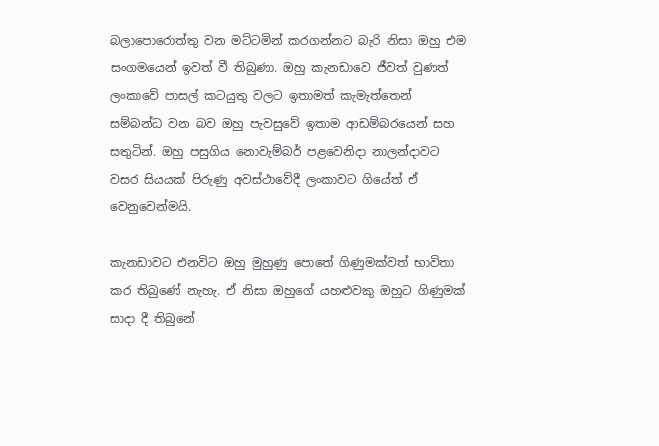බලාපොරොත්තු වන මට්ටමින් කරගන්නට බැරි නිසා ඔහු එම සංගමයෙන් ඉවත් වී තිබුණා. ඔහු කැනඩාවෙ ජීවත් වුණත් ලංකාවේ පාසල් කටයුතු වලට ඉතාමත් කැමැත්තෙන් සම්බන්ධ වන බව ඔහු පැවසුවේ ඉතාම ආඩම්බරයෙන් සහ සතුටින්. ඔහු පසුගිය නොවැම්බර් පළවෙනිදා නාලන්දාවට වසර සියයක් පිරුණු අවස්ථාවේදී ලංකාවට ගියේත් ඒ වෙනුවෙන්මයි.

කැනඩාවට එනවිට ඔහු මුහුණු පොතේ ගිණුමක්වත් භාවිතා කර තිබුණේ නැහැ. ඒ නිසා ඔහුගේ යහළුවකු ඔහුට ගිණුමක් සාදා දී තිබුනේ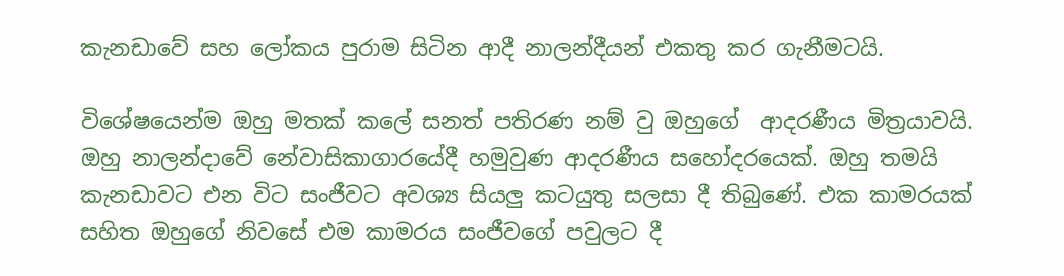කැනඩාවේ සහ ලෝකය පුරාම සිටින ආදී නාලන්දීයන් එකතු කර ගැනීමටයි.

විශේෂයෙන්ම ඔහු මතක් කලේ සනත් පතිරණ නම් වු ඔහුගේ  ආදරණීය මිත්‍රයාවයි. ඔහු නාලන්දාවේ නේවාසිකාගාරයේදී හමුවුණ ආදරණීය සහෝදරයෙක්. ඔහු තමයි කැනඩාවට එන විට සංජීවට අවශ්‍ය සියලු කටයුතු සලසා දී තිබුණේ. එක කාමරයක් සහිත ඔහුගේ නිවසේ එම කාමරය සංජීවගේ පවුලට දී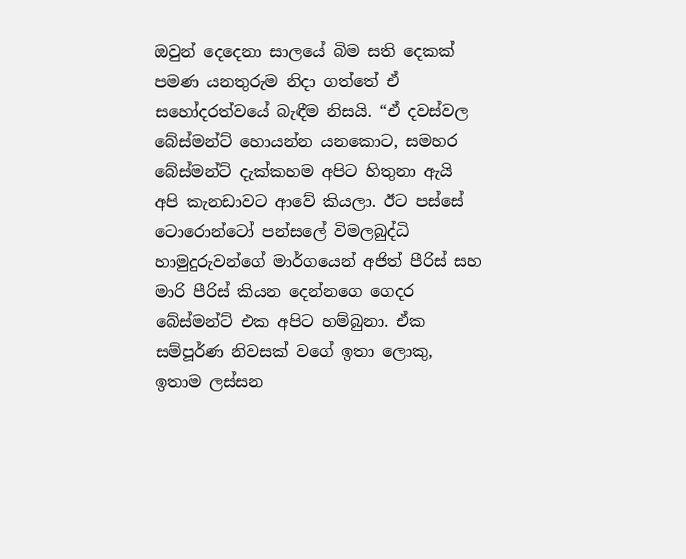ඔවුන් දෙදෙනා සාලයේ බිම සති දෙකක් පමණ යනතුරුම නිදා ගත්තේ ඒ සහෝදරත්වයේ බැඳීම නිසයි. “ඒ දවස්වල බේස්මන්ට් හොයන්න යනකොට, සමහර බේස්මන්ට් දැක්කහම අපිට හිතුනා ඇයි අපි කැනඩාවට ආවේ කියලා. ඊට පස්සේ ටොරොන්ටෝ පන්සලේ විමලබුද්ධි හාමුදුරුවන්ගේ මාර්ගයෙන් අජිත් පීරිස් සහ මාරි පීරිස් කියන දෙන්නගෙ ගෙදර බේස්මන්ට් එක අපිට හම්බුනා. ඒක සම්පූර්ණ නිවසක් වගේ ඉතා ලොකු, ඉතාම ලස්සන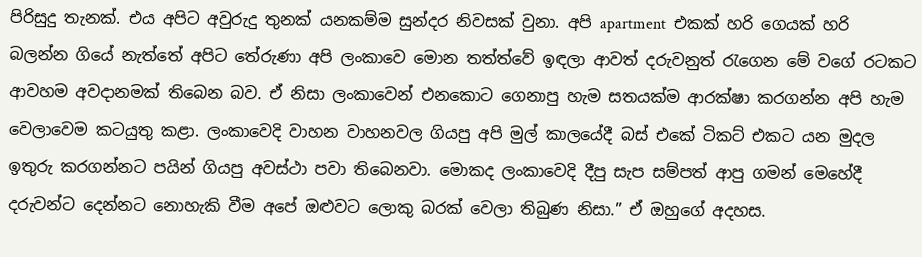පිරිසුදු තැනක්. එය අපිට අවුරුදු තුනක් යනකම්ම සුන්දර නිවසක් වුනා. අපි apartment  එකක් හරි ගෙයක් හරි බලන්න ගියේ නැත්තේ අපිට තේරුණා අපි ලංකාවෙ මොන තත්ත්වේ ඉඳලා ආවත් දරුවනුත් රැගෙන මේ වගේ රටකට ආවහම අවදානමක් තිබෙන බව. ඒ නිසා ලංකාවෙන් එනකොට ගෙනාපු හැම සතයක්ම ආරක්ෂා කරගන්න අපි හැම වෙලාවෙම කටයුතු කළා. ලංකාවෙදි වාහන වාහනවල ගියපු අපි මුල් කාලයේදී බස් එකේ ටිකට් එකට යන මුදල ඉතුරු කරගන්නට පයින් ගියපු අවස්ථා පවා තිබෙනවා. මොකද ලංකාවෙදි දීපු සැප සම්පත් ආපු ගමන් මෙහේදී දරුවන්ට දෙන්නට නොහැකි වීම අපේ ඔළුවට ලොකු බරක් වෙලා තිබුණ නිසා.” ඒ ඔහුගේ අදහස.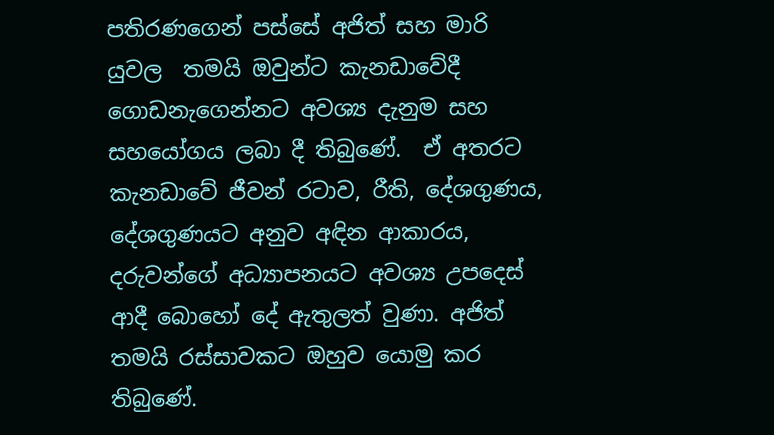පතිරණගෙන් පස්සේ අජිත් සහ මාරි යුවල  තමයි ඔවුන්ට කැනඩාවේදී ගොඩනැගෙන්නට අවශ්‍ය දැනුම සහ සහයෝගය ලබා දී තිබුණේ.  ඒ අතරට කැනඩාවේ ජීවන් රටාව, රීති, දේශගුණය, දේශගුණයට අනුව අඳින ආකාරය, දරුවන්ගේ අධ්‍යාපනයට අවශ්‍ය උපදෙස් ආදී බොහෝ දේ ඇතුලත් වුණා. අජිත් තමයි රස්සාවකට ඔහුව යොමු කර තිබුණේ.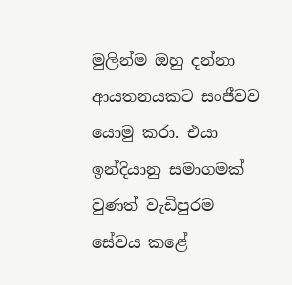මුලින්ම ඔහු දන්නා ආයතනයකට සංජීවව යොමු කරා. එයා ඉන්දියානු සමාගමක් වුණත් වැඩිපුරම සේවය කළේ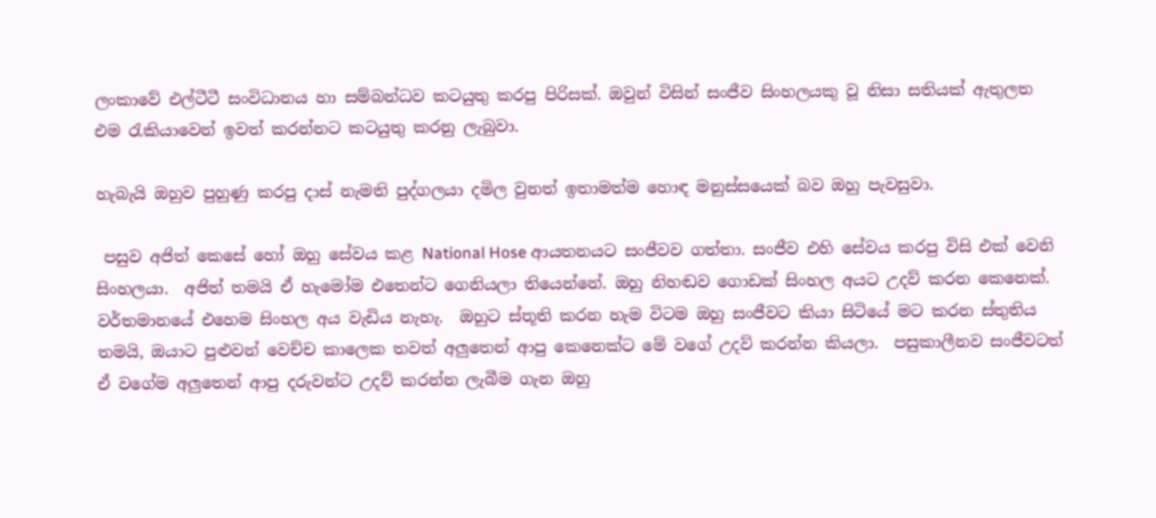ලංකාවේ එල්ටීටී සංවිධානය හා සම්බන්ධව කටයුතු කරපු පිරිසක්. ඔවුන් විසින් සංජීව සිංහලයකු වූ නිසා සතියක් ඇතුලත එම රැකියාවෙන් ඉවත් කරන්නට කටයුතු කරනු ලැබුවා.

හැබැයි ඔහුව පුහුණු කරපු දාස් නැමති පුද්ගලයා දමිල වුනත් ඉතාමත්ම හොඳ මනුස්සයෙක් බව ඔහු පැවසුවා.

 පසුව අජිත් කෙසේ හෝ ඔහු සේවය කළ National Hose ආයතනයට සංජීවව ගත්තා. සංජීව එහි සේවය කරපු විසි එක් වෙනි සිංහලයා.  අජිත් තමයි ඒ හැමෝම එතෙන්ට ගෙනියලා තියෙන්නේ. ඔහු නිහඬව ගොඩක් සිංහල අයට උදව් කරන කෙනෙක්. වර්තමානයේ එහෙම සිංහල අය වැඩිය නැහැ.  ඔහුට ස්තූති කරන හැම විටම ඔහු සංජීවට කියා සිටියේ මට කරන ස්තුතිය තමයි, ඔයාට පුළුවන් වෙච්ච කාලෙක තවත් අලුතෙන් ආපු කෙනෙක්ට මේ වගේ උදව් කරන්න කියලා.  පසුකාලීනව සංජීවටත් ඒ වගේම අලුතෙන් ආපු දරුවන්ට උදව් කරන්න ලැබීම ගැන ඔහු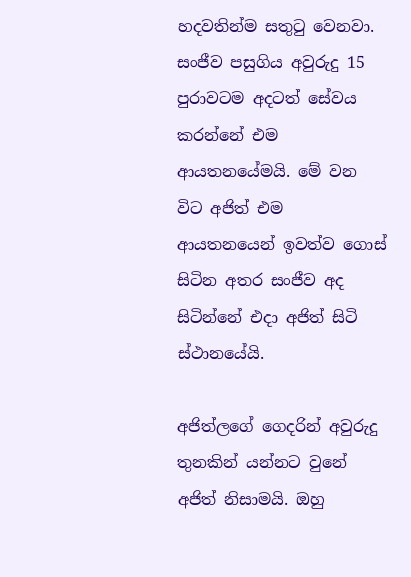හදවතින්ම සතුටු වෙනවා. සංජීව පසුගිය අවුරුදු 15 පුරාවටම අදටත් සේවය කරන්නේ එම ආයතනයේමයි. මේ වන විට අජිත් එම ආයතනයෙන් ඉවත්ව ගොස් සිටින අතර සංජීව අද සිටින්නේ එදා අජිත් සිටි ස්ථානයේයි.

අජිත්ලගේ ගෙදරින් අවුරුදු තුනකින් යන්නට වුනේ අජිත් නිසාමයි. ඔහු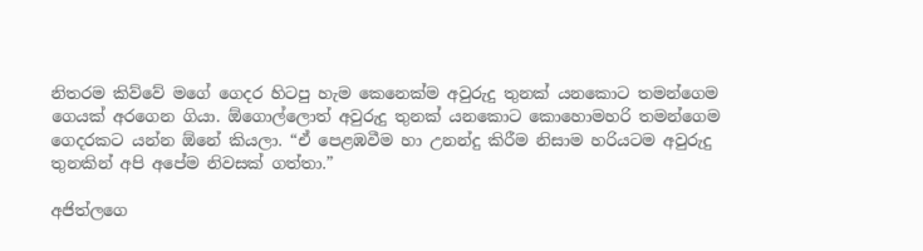නිතරම කිව්වේ මගේ ගෙදර හිටපු හැම කෙනෙක්ම අවුරුදු තුනක් යනකොට තමන්ගෙම ගෙයක් අරගෙන ගියා. ඕගොල්ලොත් අවුරුදු තුනක් යනකොට කොහොමහරි තමන්ගෙම ගෙදරකට යන්න ඕනේ කියලා. “ඒ පෙළඹවීම හා උනන්දු කිරීම නිසාම හරියටම අවුරුදු තුනකින් අපි අපේම නිවසක් ගත්තා.”

අජිත්ලගෙ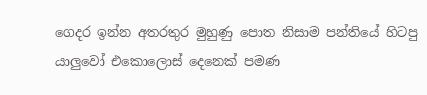ගෙදර ඉන්න අතරතුර මුහුණු පොත නිසාම පන්තියේ හිටපු යාලුවෝ එකොලොස් දෙනෙක් පමණ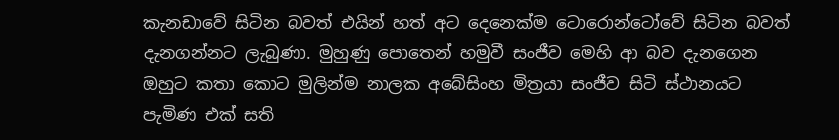කැනඩාවේ සිටින බවත් එයින් හත් අට දෙනෙක්ම ටොරොන්ටෝවේ සිටින බවත් දැනගන්නට ලැබුණා. මුහුණු පොතෙන් හමුවී සංජීව මෙහි ආ බව දැනගෙන  ඔහුට කතා කොට මුලින්ම නාලක අබේසිංහ මිත්‍රයා සංජීව සිටි ස්ථානයට පැමිණ එක් සති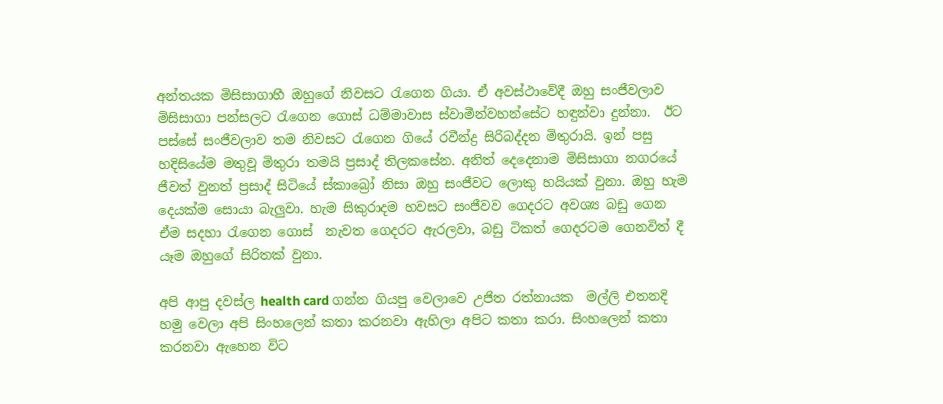අන්තයක මිසිසාගාහී ඔහුගේ නිවසට රැගෙන ගියා. ඒ අවස්ථාවේදී ඔහු සංජීවලාව මිසිසාගා පන්සලට රැගෙන ගොස් ධම්මාවාස ස්වාමීන්වහන්සේට හඳුන්වා දුන්නා.  ඊට පස්සේ සංජීවලාව තම නිවසට රැගෙන ගියේ රවීන්ද්‍ර සිරිබද්දන මිතුරායි. ඉන් පසු හදිසියේම මතුවූ මිතුරා තමයි ප්‍රසාද් තිලකසේන. අනිත් දෙදෙනාම මිසිසාගා නගරයේ ජීවත් වුනත් ප්‍රසාද් සිටියේ ස්කාබ්‍රෝ නිසා ඔහු සංජීවට ලොකු හයියක් වුනා. ඔහු හැම දෙයක්ම සොයා බැලුවා. හැම සිකුරාදම හවසට සංජීවව ගෙදරට අවශ්‍ය බඩු ගෙන ඒම සදහා රැගෙන ගොස්  නැවත ගෙදරට ඇරලවා, බඩු ටිකත් ගෙදරටම ගෙනවිත් දී යෑම ඔහුගේ සිරිතක් වුනා.

අපි ආපු දවස්ල health card ගන්න ගියපු වෙලාවෙ උජිත රත්නායක  මල්ලි එතනදි හමු වෙලා අපි සිංහලෙන් කතා කරනවා ඇහිලා අපිට කතා කරා. සිංහලෙන් කතා කරනවා ඇහෙන විට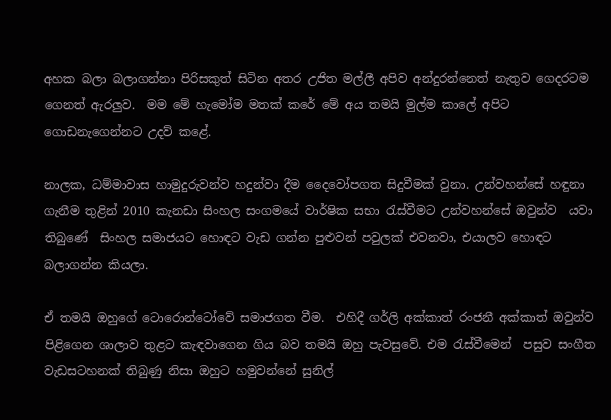අහක බලා බලාගන්නා පිරිසකුත් සිටින අතර උජිත මල්ලී අපිව අන්දුරන්නෙත් නැතුව ගෙදරටම ගෙනත් ඇරලුව.  මම මේ හැමෝම මතක් කරේ මේ අය තමයි මුල්ම කාලේ අපිට ගොඩනැගෙන්නට උදව් කළේ.

නාලක, ධම්මාවාස හාමුදුරුවන්ව හදුන්වා දීම දෛවෝපගත සිදුවීමක් වුනා. උන්වහන්සේ හඳුනා ගැනීම තුළින් 2010 කැනඩා සිංහල සංගමයේ වාර්ෂික සභා රැස්වීමට උන්වහන්සේ ඔවුන්ව  යවා තිබුණේ  සිංහල සමාජයට හොඳට වැඩ ගන්න පුළුවන් පවුලක් එවනවා, එයාලව හොඳට බලාගන්න කියලා.

ඒ තමයි ඔහුගේ ටොරොන්ටෝවේ සමාජගත වීම.  එහිදී ගර්ලි අක්කාත් රංජනී අක්කාත් ඔවුන්ව පිළිගෙන ශාලාව තුළට කැඳවාගෙන ගිය බව තමයි ඔහු පැවසුවේ. එම රැස්වීමෙන්  පසුව සංගීත වැඩසටහනක් තිබුණු නිසා ඔහුට හමුවන්නේ සුනිල්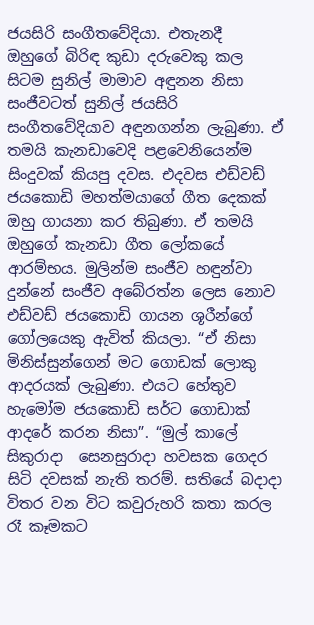ජයසිරි සංගීතවේදියා. එතැනදී  ඔහුගේ බිරිඳ කුඩා දරුවෙකු කල සිටම සුනිල් මාමාව අඳුනන නිසා සංජීවටත් සුනිල් ජයසිරි සංගීතවේදියාව අඳුනගන්න ලැබුණා. ඒ තමයි කැනඩාවෙදි පළවෙනියෙන්ම සිංදුවක් කියපු දවස. එදවස එඩ්වඩ් ජයකොඩි මහත්මයාගේ ගීත දෙකක් ඔහු ගායනා කර තිබුණා. ඒ තමයි ඔහුගේ කැනඩා ගීත ලෝකයේ ආරම්භය. මුලින්ම සංජීව හඳුන්වා දුන්නේ සංජීව අබේරත්න ලෙස නොව එඩ්වඩ් ජයකොඩි ගායන ශූරීන්ගේ ගෝලයෙකු ඇවිත් කියලා. “ඒ නිසා මිනිස්සුන්ගෙන් මට ගොඩක් ලොකු ආදරයක් ලැබුණා. එයට හේතුව හැමෝම ජයකොඩි සර්ට ගොඩාක් ආදරේ කරන නිසා”. “මුල් කාලේ සිකුරාදා  සෙනසුරාදා හවසක ගෙදර සිටි දවසක් නැති තරම්. සතියේ බදාදා විතර වන විට කවුරුහරි කතා කරල රෑ කෑමකට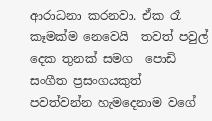ආරාධනා කරනවා. ඒක රෑ කෑමක්ම නෙවෙයි  තවත් පවුල් දෙක තුනක් සමග  පොඩි සංගීත ප්‍රසංගයකුත් පවත්වන්න හැමදෙනාම වගේ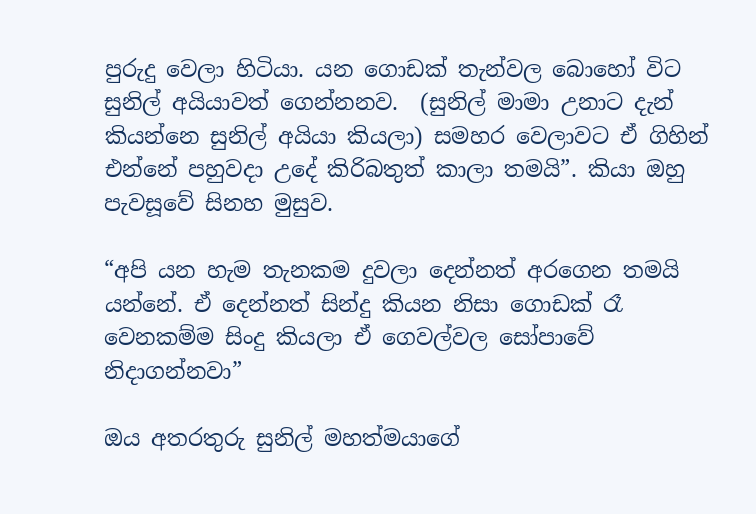පුරුදු වෙලා හිටියා. යන ගොඩක් තැන්වල බොහෝ විට සුනිල් අයියාවත් ගෙන්නනව.  (සුනිල් මාමා උනාට දැන් කියන්නෙ සුනිල් අයියා කියලා) සමහර වෙලාවට ඒ ගිහින් එන්නේ පහුවදා උදේ කිරිබතුත් කාලා තමයි”. කියා ඔහු පැවසූවේ සිනහ මුසුව.

“අපි යන හැම තැනකම දුවලා දෙන්නත් අරගෙන තමයි යන්නේ. ඒ දෙන්නත් සින්දු කියන නිසා ගොඩක් රෑ වෙනකම්ම සිංදු කියලා ඒ ගෙවල්වල සෝපාවේ නිදාගන්නවා”

ඔය අතරතුරු සුනිල් මහත්මයාගේ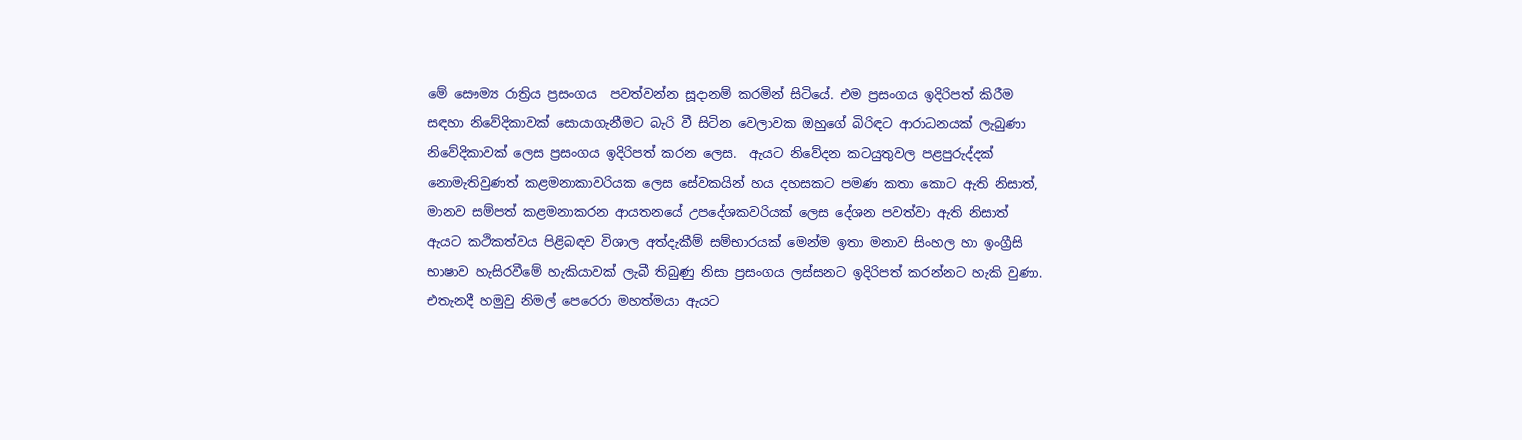මේ සෞම්‍ය රාත්‍රිය ප්‍රසංගය  පවත්වන්න සූදානම් කරමින් සිටියේ. එම ප්‍රසංගය ඉදිරිපත් කිරීම සඳහා නිවේදිකාවක් සොයාගැනීමට බැරි වී සිටින වෙලාවක ඔහුගේ බිරිඳට ආරාධනයක් ලැබුණා නිවේදිකාවක් ලෙස ප්‍රසංගය ඉදිරිපත් කරන ලෙස.  ඇයට නිවේදන කටයුතුවල පළපුරුද්දක් නොමැතිවුණත් කළමනාකාවරියක ලෙස සේවකයින් හය දහසකට පමණ කතා කොට ඇති නිසාත්, මානව සම්පත් කළමනාකරන ආයතනයේ උපදේශකවරියක් ලෙස දේශන පවත්වා ඇති නිසාත් ඇයට කථිකත්වය පිළිබඳව විශාල අත්දැකීම් සම්භාරයක් මෙන්ම ඉතා මනාව සිංහල හා ඉංග්‍රීසි භාෂාව හැසිරවීමේ හැකියාවක් ලැබී තිබුණු නිසා ප්‍රසංගය ලස්සනට ඉදිරිපත් කරන්නට හැකි වුණා.  එතැනදී හමුවු නිමල් පෙරෙරා මහත්මයා ඇයට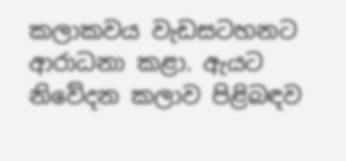කලාකවය වැඩසටහනට ආරාධනා කළා. ඇයට නිවේදන කලාව පිළිබඳව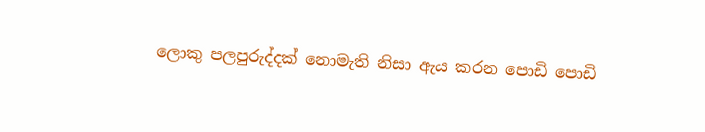ලොකු පලපුරුද්දක් නොමැති නිසා ඇය කරන පොඩි පොඩි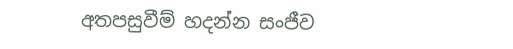අතපසුවීම් හදන්න සංජීව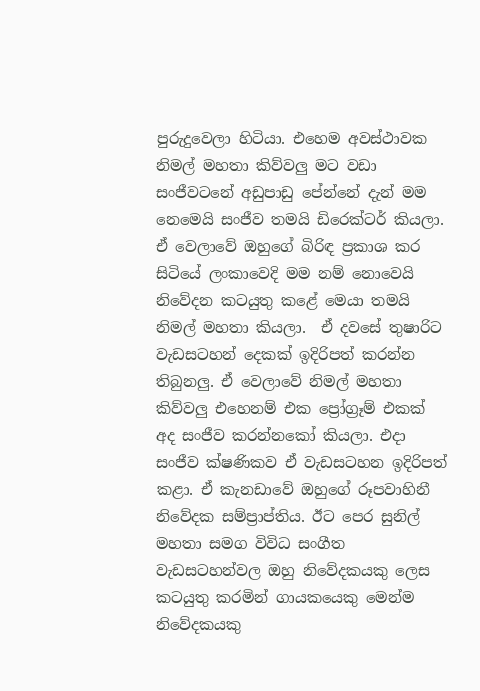පුරුදුවෙලා හිටියා. එහෙම අවස්ථාවක නිමල් මහතා කිව්වලු මට වඩා සංජීවටනේ අඩුපාඩු පේන්නේ දැන් මම නෙමෙයි සංජීව තමයි ඩිරෙක්ටර් කියලා.  ඒ වෙලාවේ ඔහුගේ බිරිඳ ප්‍රකාශ කර සිටියේ ලංකාවෙදි මම නම් නොවෙයි නිවේදන කටයුතු කළේ මෙයා තමයි  නිමල් මහතා කියලා.  ඒ දවසේ තුෂාරිට වැඩසටහන් දෙකක් ඉදිරිපත් කරන්න තිබුනලු. ඒ වෙලාවේ නිමල් මහතා කිව්වලු එහෙනම් එක ප්‍රෝග්‍රෑම් එකක් අද සංජීව කරන්නකෝ කියලා. එදා සංජීව ක්ෂණිකව ඒ වැඩසටහන ඉදිරිපත් කළා. ඒ කැනඩාවේ ඔහුගේ රූපවාහිනී නිවේදක සම්ප්‍රාප්තිය. ඊට පෙර සුනිල් මහතා සමග විවිධ සංගීත වැඩසටහන්වල ඔහු නිවේදකයකු ලෙස කටයුතු කරමින් ගායකයෙකු මෙන්ම නිවේදකයකු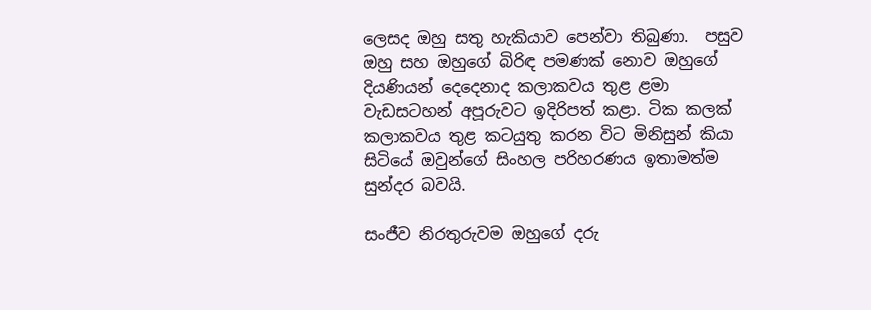ලෙසද ඔහු සතු හැකියාව පෙන්වා තිබුණා.  පසුව ඔහු සහ ඔහුගේ බිරිඳ පමණක් නොව ඔහුගේ දියණියන් දෙදෙනාද කලාකවය තුළ ළමා වැඩසටහන් අපූරුවට ඉදිරිපත් කළා. ටික කලක් කලාකවය තුළ කටයුතු කරන විට මිනිසුන් කියා සිටියේ ඔවුන්ගේ සිංහල පරිහරණය ඉතාමත්ම සුන්දර බවයි.

සංජීව නිරතුරුවම ඔහුගේ දරු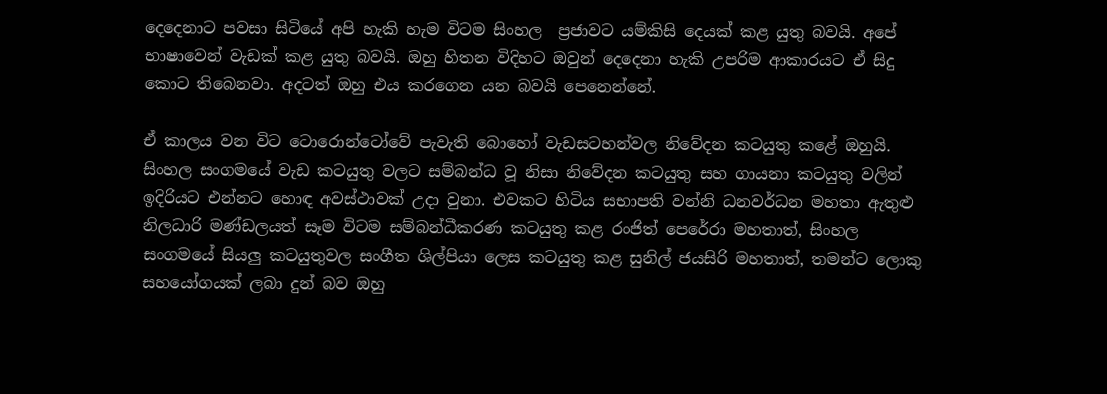දෙදෙනාට පවසා සිටියේ අපි හැකි හැම විටම සිංහල  ප්‍රජාවට යම්කිසි දෙයක් කළ යුතු බවයි. අපේ භාෂාවෙන් වැඩක් කළ යුතු බවයි. ඔහු හිතන විදිහට ඔවුන් දෙදෙනා හැකි උපරිම ආකාරයට ඒ සිදු කොට තිබෙනවා. අදටත් ඔහු එය කරගෙන යන බවයි පෙනෙන්නේ.

ඒ කාලය වන විට ටොරොන්ටෝවේ පැවැති බොහෝ වැඩසටහන්වල නිවේදන කටයුතු කළේ ඔහුයි. සිංහල සංගමයේ වැඩ කටයුතු වලට සම්බන්ධ වූ නිසා නිවේදන කටයුතු සහ ගායනා කටයුතු වලින් ඉදිරියට එන්නට හොඳ අවස්ථාවක් උදා වුනා. එවකට හිටිය සභාපති වන්නි ධනවර්ධන මහතා ඇතුළු නිලධාරි මණ්ඩලයත් සෑම විටම සම්බන්ධීකරණ කටයුතු කළ රංජිත් පෙරේරා මහතාත්, සිංහල සංගමයේ සියලු කටයුතුවල සංගීත ශිල්පියා ලෙස කටයුතු කළ සුනිල් ජයසිරි මහතාත්, තමන්ට ලොකු සහයෝගයක් ලබා දුන් බව ඔහු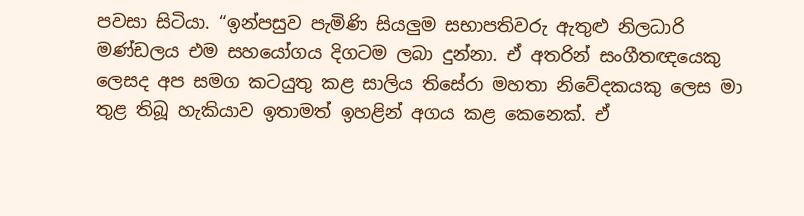පවසා සිටියා. “ඉන්පසුව පැමිණි සියලුම සභාපතිවරු ඇතුළු නිලධාරි මණ්ඩලය එම සහයෝගය දිගටම ලබා දුන්නා. ඒ අතරින් සංගීතඥයෙකු ලෙසද අප සමග කටයුතු කළ සාලිය තිසේරා මහතා නිවේදකයකු ලෙස මා තුළ තිබූ හැකියාව ඉතාමත් ඉහළින් අගය කළ කෙනෙක්. ඒ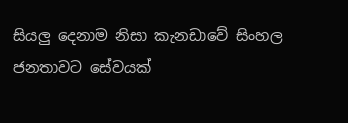සියලු දෙනාම නිසා කැනඩාවේ සිංහල ජනතාවට සේවයක්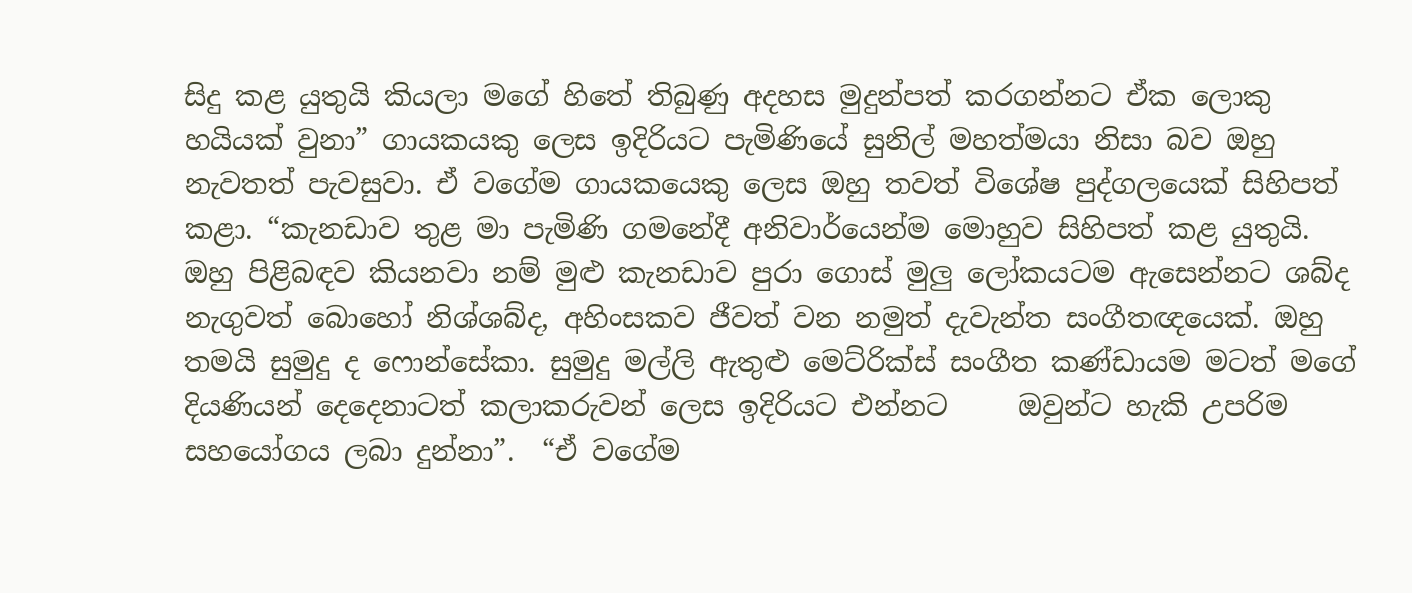සිදු කළ යුතුයි කියලා මගේ හිතේ තිබුණු අදහස මුදුන්පත් කරගන්නට ඒක ලොකු හයියක් වුනා” ගායකයකු ලෙස ඉදිරියට පැමිණියේ සුනිල් මහත්මයා නිසා බව ඔහු නැවතත් පැවසුවා. ඒ වගේම ගායකයෙකු ලෙස ඔහු තවත් විශේෂ පුද්ගලයෙක් සිහිපත් කළා. “කැනඩාව තුළ මා පැමිණි ගමනේදී අනිවාර්යෙන්ම මොහුව සිහිපත් කළ යුතුයි. ඔහු පිළිබඳව කියනවා නම් මුළු කැනඩාව පුරා ගොස් මුලු ලෝකයටම ඇසෙන්නට ශබ්ද නැගුවත් බොහෝ නිශ්ශබ්ද, අහිංසකව ජීවත් වන නමුත් දැවැන්ත සංගීතඥයෙක්. ඔහු තමයි සුමුදු ද ෆොන්සේකා. සුමුදු මල්ලි ඇතුළු මෙට්රික්ස් සංගීත කණ්ඩායම මටත් මගේ දියණියන් දෙදෙනාටත් කලාකරුවන් ලෙස ඉදිරියට එන්නට     ඔවුන්ට හැකි උපරිම සහයෝගය ලබා දුන්නා”.  “ඒ වගේම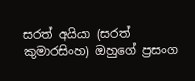සරත් අයියා (සරත් කුමාරසිංහ) ඔහුගේ ප්‍රසංග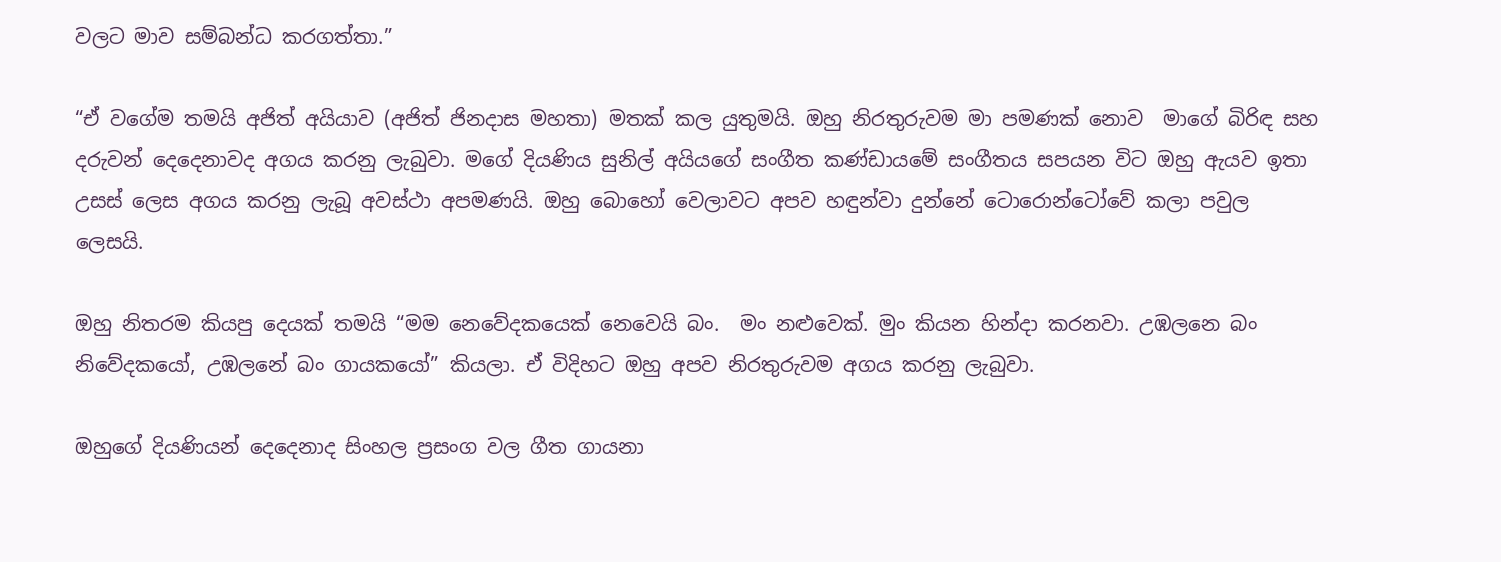වලට මාව සම්බන්ධ කරගත්තා.”

“ඒ වගේම තමයි අජිත් අයියාව (අජිත් ජිනදාස මහතා) මතක් කල යුතුමයි. ඔහු නිරතුරුවම මා පමණක් නොව  මාගේ බිරිඳ සහ දරුවන් දෙදෙනාවද අගය කරනු ලැබුවා. මගේ දියණිය සුනිල් අයියගේ සංගීත කණ්ඩායමේ සංගීතය සපයන විට ඔහු ඇයව ඉතා උසස් ලෙස අගය කරනු ලැබූ අවස්ථා අපමණයි. ඔහු බොහෝ වෙලාවට අපව හඳුන්වා දුන්නේ ටොරොන්ටෝවේ කලා පවුල ලෙසයි.

ඔහු නිතරම කියපු දෙයක් තමයි “මම නෙවේදකයෙක් නෙවෙයි බං.  මං නළුවෙක්. මුං කියන හින්දා කරනවා. උඹලනෙ බං නිවේදකයෝ, උඹලනේ බං ගායකයෝ” කියලා. ඒ විදිහට ඔහු අපව නිරතුරුවම අගය කරනු ලැබුවා.

ඔහුගේ දියණියන් දෙදෙනාද සිංහල ප්‍රසංග වල ගීත ගායනා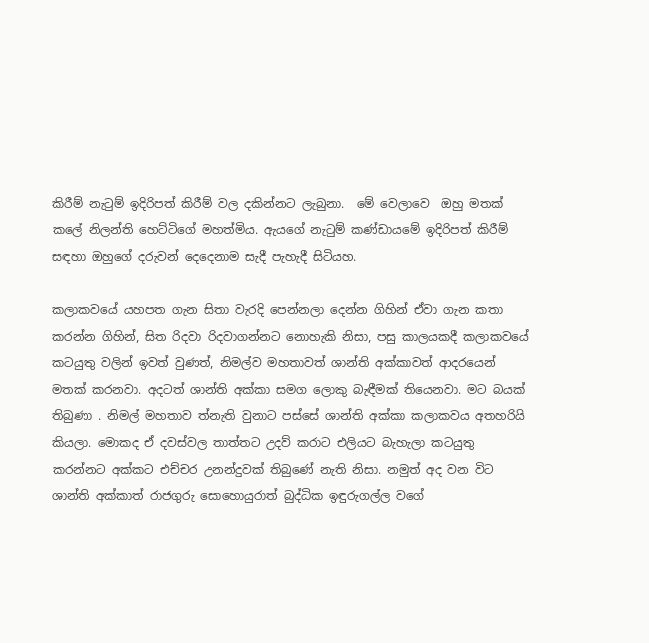කිරීම් නැටුම් ඉදිරිපත් කිරීම් වල දකින්නට ලැබුනා.  මේ වෙලාවෙ  ඔහු මතක් කලේ නිලන්ති හෙට්ටිගේ මහත්මිය. ඇයගේ නැටුම් කණ්ඩායමේ ඉදිරිපත් කිරීම් සඳහා ඔහුගේ දරුවන් දෙදෙනාම සැදී පැහැදී සිටියහ.

කලාකවයේ යහපත ගැන සිතා වැරදි පෙන්නලා දෙන්න ගිහින් ඒවා ගැන කතා කරන්න ගිහින්, සිත රිදවා රිදවාගන්නට නොහැකි නිසා, පසු කාලයකදී කලාකවයේ කටයුතු වලින් ඉවත් වුණත්, නිමල්ව මහතාවත් ශාන්ති අක්කාවත් ආදරයෙන් මතක් කරනවා. අදටත් ශාන්ති අක්කා සමග ලොකු බැඳීමක් තියෙනවා. මට බයක් තිබුණා . නිමල් මහතාව ත්නැති වුනාට පස්සේ ශාන්ති අක්කා කලාකවය අතහරියි කියලා. මොකද ඒ දවස්වල තාත්තට උදව් කරාට එලියට බැහැලා කටයුතු කරන්නට අක්කට එච්චර උනන්දුවක් තිබුණේ නැති නිසා. නමුත් අද වන විට ශාන්ති අක්කාත් රාජගුරු සොහොයුරාත් බුද්ධික ඉඳුරුගල්ල වගේ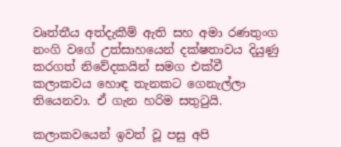වෘත්තීය අත්දැකීම් ඇති සහ අමා රණතුංග නංගි වගේ උත්සාහයෙන් දක්ෂතාවය දියුණු කරගත් නිවේදකයින් සමග එක්වී කලාකවය හොඳ තැනකට ගෙනැල්ලා තියෙනවා. ඒ ගැන හරිම සතුටුයි.

කලාකවයෙන් ඉවත් වූ පසු අපි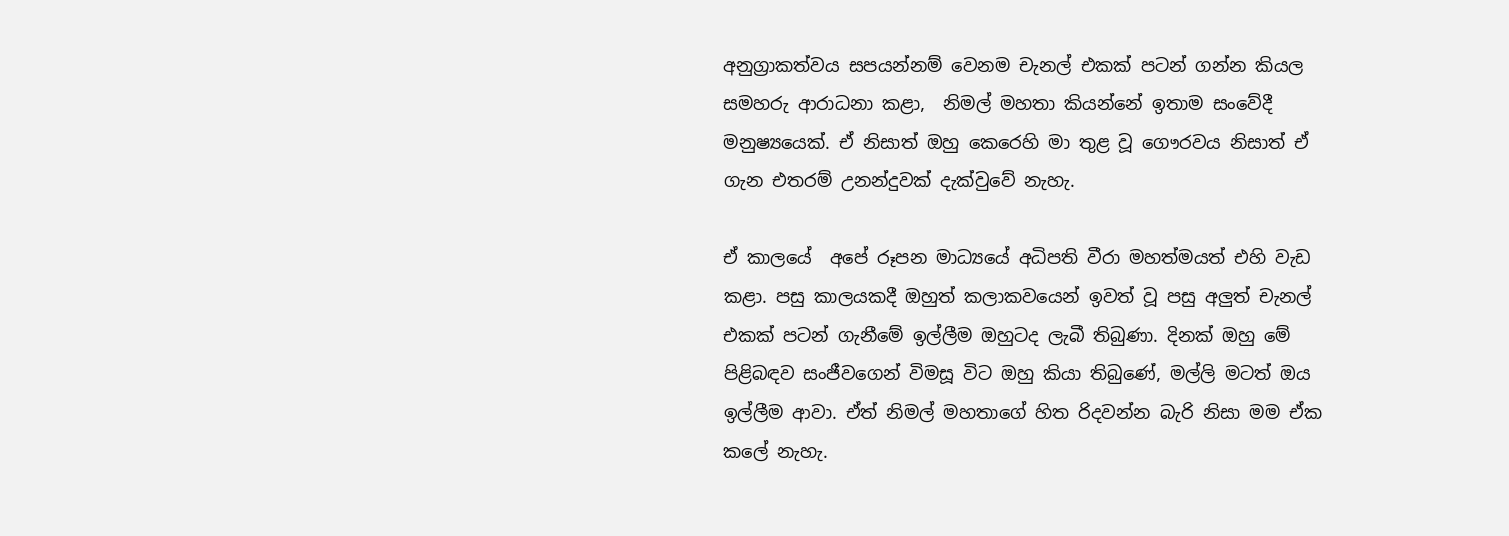අනුග්‍රාකත්වය සපයන්නම් වෙනම චැනල් එකක් පටන් ගන්න කියල සමහරු ආරාධනා කළා,  නිමල් මහතා කියන්නේ ඉතාම සංවේදී මනුෂ්‍යයෙක්. ඒ නිසාත් ඔහු කෙරෙහි මා තුළ වූ ගෞරවය නිසාත් ඒ ගැන එතරම් උනන්දුවක් දැක්වුවේ නැහැ.

ඒ කාලයේ  අපේ‍ රූපන මාධ්‍යයේ අධිපති‍ වීරා මහත්මයත් එහි වැඩ කළා. පසු කාලයකදී ඔහුත් කලාකවයෙන් ඉවත් වූ පසු අලුත් චැනල් එකක් පටන් ගැනීමේ ඉල්ලීම ඔහුටද ලැබී තිබුණා. දිනක් ඔහු මේ පිළිබඳව සංජීවගෙන් විමසූ විට ඔහු කියා තිබුණේ, මල්ලි මටත් ඔය ඉල්ලීම ආවා. ඒත් නිමල් මහතාගේ හිත රිදවන්න බැරි නිසා මම ඒක කලේ නැහැ.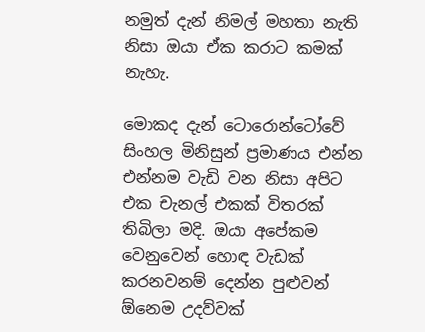නමුත් දැන් නිමල් මහතා නැති නිසා ඔයා ඒක කරාට කමක් නැහැ.

මොකද දැන් ටොරොන්ටෝවේ සිංහල මිනිසුන් ප්‍රමාණය එන්න එන්නම වැඩි වන නිසා අපිට එක චැනල් එකක් විතරක් තිබිලා මදි. ඔයා අපේකම වෙනුවෙන් හොඳ වැඩක් කරනවනම් දෙන්න පුළුවන් ඕනෙම උදව්වක්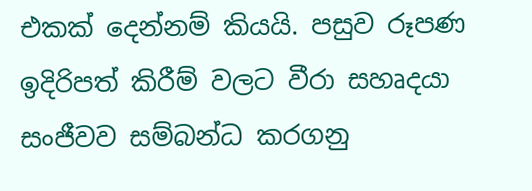එකක් දෙන්නම් කියයි. පසුව රූපණ ඉදිරිපත් කිරීම් වලට වීරා සහෘදයා සංජීවව සම්බන්ධ කරගනු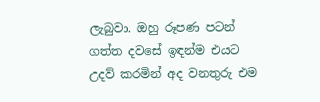ලැබුවා. ඔහු රූපණ පටන් ගත්ත දවසේ ඉඳන්ම එයට උදව් කරමින් අද වනතුරු එම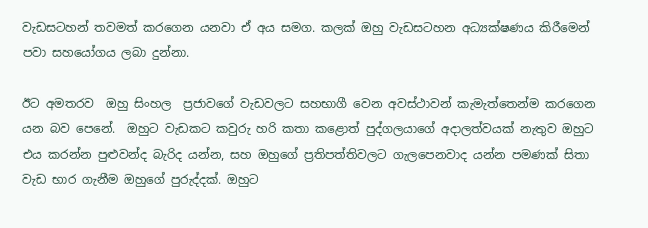වැඩසටහන් තවමත් කරගෙන යනවා ඒ අය සමග. කලක් ඔහු වැඩසටහන අධ්‍යක්ෂණය කිරීමෙන් පවා සහයෝගය ලබා දුන්නා.

ඊට අමතරව  ඔහු සිංහල  ප්‍රජාවගේ වැඩවලට සහභාගී වෙන අවස්ථාවන් කැමැත්තෙන්ම කරගෙන යන බව පෙනේ.  ඔහුට වැඩකට කවුරු හරි කතා කළොත් පුද්ගලයාගේ අදාලත්වයක් නැතුව ඔහුට එය කරන්න පුළුවන්ද බැරිද යන්න, සහ ඔහුගේ ප්‍රතිපත්තිවලට ගැලපෙනවාද යන්න පමණක් සිතා වැඩ භාර ගැනීම ඔහුගේ පුරුද්දක්. ඔහුට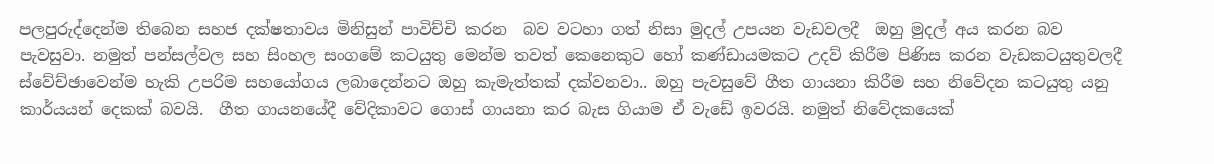පලපුරුද්දෙන්ම තිබෙන සහජ දක්ෂතාවය මිනිසුන් පාවිච්චි කරන  බව වටහා ගත් නිසා මුදල් උපයන වැඩවලදී  ඔහු මුදල් අය කරන බව පැවසුවා. නමුත් පන්සල්වල සහ සිංහල සංගමේ කටයුතු මෙන්ම තවත් කෙනෙකුට හෝ කණ්ඩායමකට උදව් කිරීම පිණිස කරන වැඩකටයුතුවලදී  ස්වේච්ඡාවෙන්ම හැකි උපරිම සහයෝගය ලබාදෙන්නට ඔහු කැමැත්තක් දක්වනවා.. ඔහු පැවසුවේ ගීත ගායනා කිරීම සහ නිවේදන කටයුතු යනු කාර්යයන් දෙකක් බවයි.  ගීත ගායනයේදී වේදිකාවට ගොස් ගායනා කර බැස ගියාම ඒ වැඩේ ඉවරයි. නමුත් නිවේදකයෙක්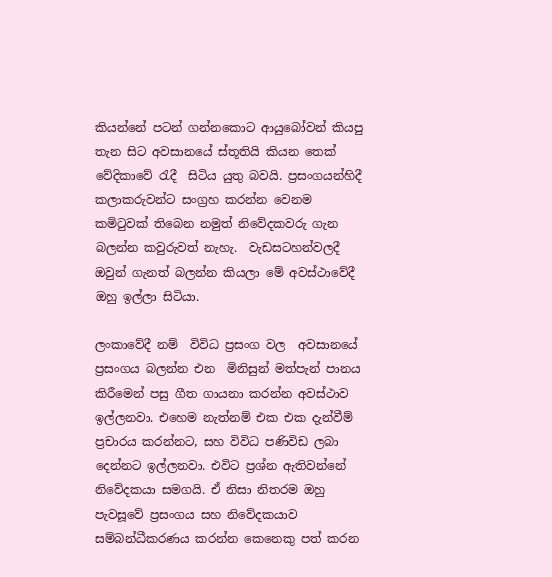කියන්නේ පටන් ගන්නකොට ආයුබෝවන් කියපු තැන සිට අවසානයේ ස්තූතියි කියන තෙක් වේදිකාවේ රැදී  සිටිය යුතු බවයි. ප්‍රසංගයන්හිදී කලාකරුවන්ට සංග්‍රහ කරන්න වෙනම කමිටුවක් තිබෙන නමුත් නිවේදකවරු ගැන බලන්න කවුරුවත් නැහැ.  වැඩසටහන්වලදී ඔවුන් ගැනත් බලන්න කියලා මේ අවස්ථාවේදී ඔහු ඉල්ලා සිටියා.

ලංකාවේදී නම්  විවිධ ප්‍රසංග වල  අවසානයේ ප්‍රසංගය බලන්න එන  මිනිසුන් මත්පැන් පානය කිරීමෙන් පසු ගීත ගායනා කරන්න අවස්ථාව ඉල්ලනවා. එහෙම නැත්නම් එක එක දැන්වීම් ප්‍රචාරය කරන්නට, සහ විවිධ පණිවිඩ ලබා දෙන්නට ඉල්ලනවා. එවිට ප්‍රශ්න ඇතිවන්නේ නිවේදකයා සමගයි. ඒ නිසා නිතරම ඔහු පැවසූවේ ප්‍රසංගය සහ නිවේදකයාව සම්බන්ධීකරණය කරන්න කෙනෙකු පත් කරන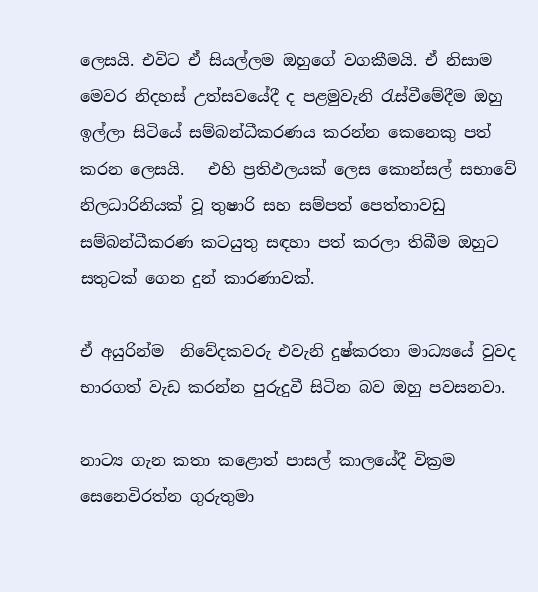ලෙසයි. එවිට ඒ සියල්ලම ඔහුගේ වගකීමයි. ඒ නිසාම මෙවර නිදහස් උත්සවයේදී ද පළමුවැනි රැස්වීමේදීම ඔහු ඉල්ලා සිටියේ සම්බන්ධීකරණය කරන්න කෙනෙකු පත් කරන ලෙසයි.   එහි ප්‍රතිඵලයක් ලෙස කොන්සල් සභාවේ නිලධාරිනියක් වූ තුෂාරි සහ සම්පත් පෙත්තාවඩු සම්බන්ධීකරණ කටයුතු සඳහා පත් කරලා තිබීම ඔහුට සතුටක් ගෙන දුන් කාරණාවක්.

ඒ අයුරින්ම  නිවේදකවරු එවැනි දුෂ්කරතා මාධ්‍යයේ වුවද භාරගත් වැඩ කරන්න පුරුදුවී සිටින බව ඔහු පවසනවා.

නාට්‍ය ගැන කතා කළොත් පාසල් කාලයේදී වික්‍රම සෙනෙවිරත්න ගුරුතුමා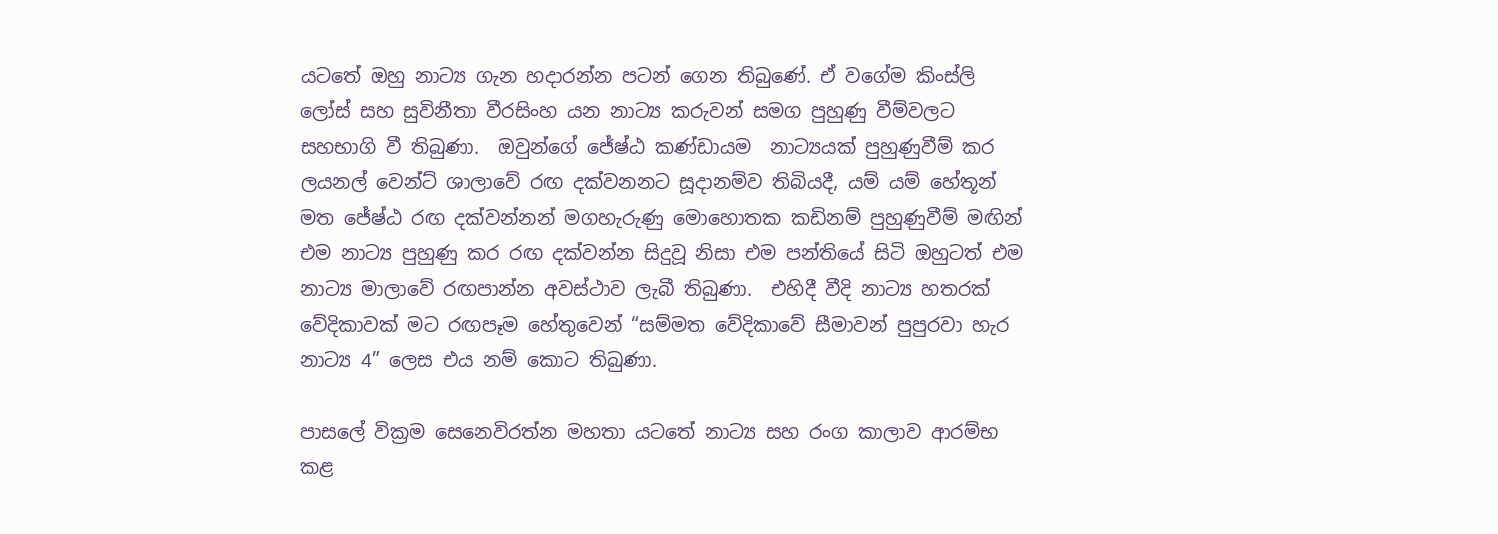යටතේ ඔහු නාට්‍ය ගැන හදාරන්න පටන් ගෙන තිබුණේ. ඒ වගේම කිංස්ලි ලෝස් සහ සුවිනීතා වීරසිංහ යන නාට්‍ය කරුවන් සමග පුහුණු වීම්වලට සහභාගි වී තිබුණා.  ඔවුන්ගේ ජේෂ්ඨ කණ්ඩායම  නාට්‍යයක් පුහුණුවීම් කර ලයනල් වෙන්ට් ශාලාවේ රඟ දක්වනනට සූදානම්ව තිබියදී, යම් යම් හේතූන් මත ජේෂ්ඨ රඟ දක්වන්නන් මගහැරුණු මොහොතක කඩිනම් පුහුණුවීම් මඟින් එම නාට්‍ය පුහුණු කර රඟ දක්වන්න සිදුවූ නිසා එම පන්තියේ සිටි ඔහුටත් එම නාට්‍ය මාලාවේ රඟපාන්න අවස්ථාව ලැබී තිබුණා.  එහිදී වීදි නාට්‍ය හතරක් වේදිකාවක් මට රඟපෑම හේතුවෙන් “සම්මත වේදිකාවේ සීමාවන් පුපුරවා හැර නාට්‍ය 4” ලෙස එය නම් කොට තිබුණා.

පාසලේ වික්‍රම සෙනෙවිරත්න මහතා යටතේ නාට්‍ය සහ රංග කාලාව ආරම්භ කළ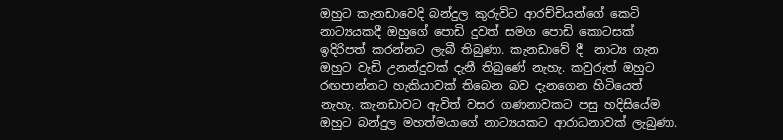ඔහුට කැනඩාවෙදි බන්දුල කුරුවිට ආරච්චියන්ගේ කෙටි නාට්‍යයකදී ඔහුගේ පොඩි දුවත් සමග පොඩි කොටසක් ඉදිරිපත් කරන්නට ලැබී තිබුණා. කැනඩාවේ දී  නාට්‍ය ගැන ඔහුට වැඩි උනන්දුවක් දැනී තිබුණේ නැහැ. කවුරුත් ඔහුට රඟපාන්නට හැකියාවක් තිබෙන බව දැනගෙන හිටියෙත් නැහැ. කැනඩාවට ඇවිත් වසර ගණනාවකට පසු හදිසියේම ඔහුට බන්දුල මහත්මයාගේ නාට්‍යයකට ආරාධනාවක් ලැබුණා.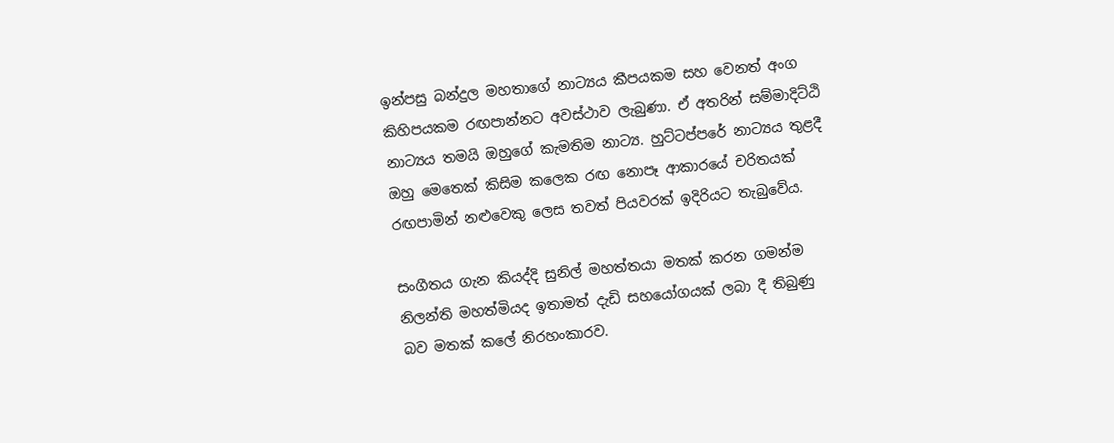ඉන්පසු බන්දුල මහතාගේ නාට්‍යය කීපයකම සහ වෙනත් අංග කිහිපයකම රඟපාන්නට අවස්ථාව ලැබුණා. ඒ අතරින් සම්මාදිට්ඨි නාට්‍යය තමයි ඔහුගේ කැමතිම නාට්‍ය. හුට්ටප්පරේ නාට්‍යය තුළදී ඔහු මෙතෙක් කිසිම කලෙක රඟ නොපෑ ආකාරයේ චරිතයක් රඟපාමින් නළුවෙකු ලෙස තවත් පියවරක් ඉදිරියට තැබුවේය.

සංගීතය ගැන කියද්දි සුනිල් මහත්තයා මතක් කරන ගමන්ම නිලන්ති මහත්මියද ඉතාමත් දැඩි සහයෝගයක් ලබා දී තිබුණු බව මතක් කලේ නිරහංකාරව.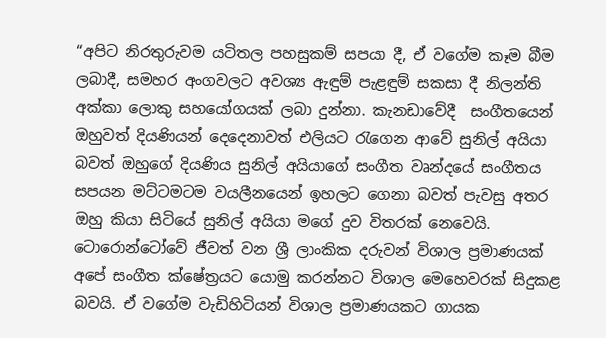“අපිට නිරතුරුවම යටිතල පහසුකම් සපයා දී, ඒ වගේම කෑම බීම ලබාදී, සමහර අංගවලට අවශ්‍ය ඇඳුම් පැළඳුම් සකසා දී නිලන්ති අක්කා ලොකු සහයෝගයක් ලබා දුන්නා. කැනඩාවේදී  සංගීතයෙන් ඔහුවත් දියණියන් දෙදෙනාවත් එලියට රැගෙන ආවේ සුනිල් අයියා බවත් ඔහුගේ දියණිය සුනිල් අයියාගේ සංගීත වෘන්දයේ සංගීතය සපයන මට්ටමටම වයලීනයෙන් ඉහලට ගෙනා බවත් පැවසු අතර ඔහු කියා සිටියේ සුනිල් අයියා මගේ දුව විතරක් නෙවෙයි. ටොරොන්ටෝවේ ජීවත් වන ශ්‍රී ලාංකික දරුවන් විශාල ප්‍රමාණයක් අපේ සංගීත ක්ෂේත්‍රයට යොමු කරන්නට විශාල මෙහෙවරක් සිදුකළ බවයි. ඒ වගේම වැඩිහිටියන් විශාල ප්‍රමාණයකට ගායක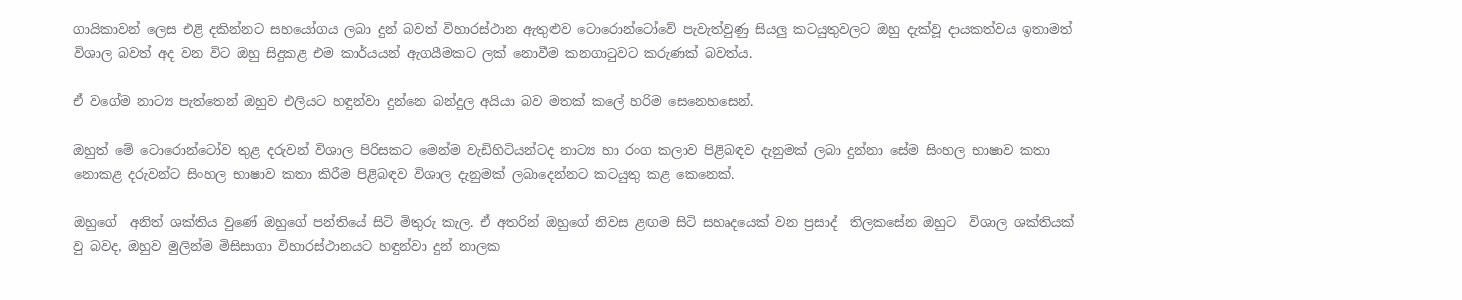ගායිකාවන් ලෙස එළි දකින්නට සහයෝගය ලබා දුන් බවත් විහාරස්ථාන ඇතුළුව ටොරොන්ටෝවේ පැවැත්වුණු සියලු කටයුතුවලට ඔහු දැක්වූ දායකත්වය ඉතාමත් විශාල බවත් අද වන විට ඔහු සිදුකළ එම කාර්යයන් ඇගයීමකට ලක් නොවීම කනගාටුවට කරුණක් බවත්ය.

ඒ වගේම නාට්‍ය පැත්තෙන් ඔහුව එලියට හඳුන්වා දුන්නෙ බන්දුල අයියා බව මතක් කලේ හරිම සෙනෙහසෙන්.

ඔහුත් මේ ටොරොන්ටෝව තුළ දරුවන් විශාල පිරිසකට මෙන්ම වැඩිහිටියන්ටද නාට්‍ය හා රංග කලාව පිළිබඳව දැනුමක් ලබා දුන්නා සේම සිංහල භාෂාව කතා නොකළ දරුවන්ට සිංහල භාෂාව කතා කිරීම පිළිබඳව විශාල දැනුමක් ලබාදෙන්නට කටයුතු කළ කෙනෙක්.

ඔහුගේ  අනිත් ශක්තිය වුණේ ඔහුගේ පන්තියේ සිටි මිතුරු කැල. ඒ අතරින් ඔහුගේ නිවස ළඟම සිටි සහෘදයෙක් වන ප්‍රසාද්  තිලකසේන ඔහුට  විශාල ශක්තියක් වු බවද, ඔහුව මුලින්ම මිසිසාගා විහාරස්ථානයට හඳුන්වා දුන් නාලක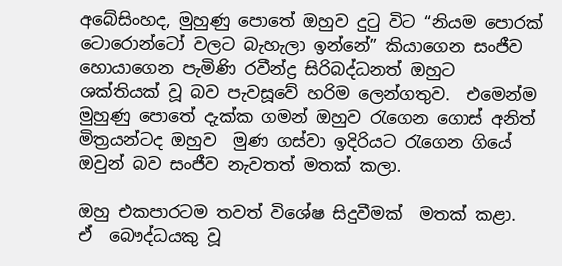අබේසිංහද, මුහුණු පොතේ ඔහුව දුටු විට “නියම පොරක් ටොරොන්ටෝ වලට බැහැලා ඉන්නේ” කියාගෙන සංජීව හොයාගෙන පැමිණි රවීන්ද්‍ර සිරිබද්ධනත් ඔහුට  ශක්තියක් වූ බව පැවසූවේ හරිම ලෙන්ගතුව.  එමෙන්ම  මුහුණු පොතේ දැක්ක ගමන් ඔහුව රැගෙන ගොස් අනිත් මිත්‍රයන්ටද ඔහුව  මුණ ගස්වා ඉදිරියට රැගෙන ගියේ ඔවුන් බව සංජීව නැවතත් මතක් කලා.

ඔහු එකපාරටම තවත් විශේෂ සිදුවීමක්  මතක් කළා.   ඒ  බෞද්ධයකු වූ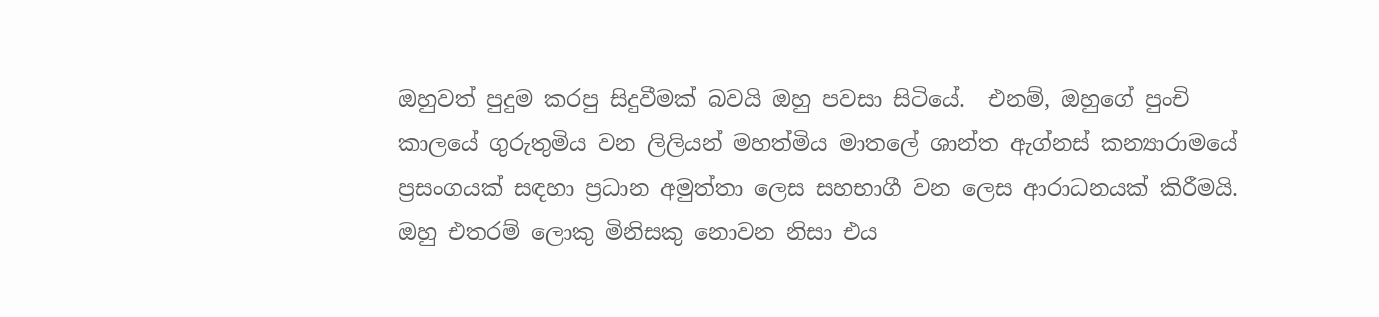ඔහුවත් පුදුම කරපු සිදුවීමක් බවයි ඔහු පවසා සිටියේ.  එනම්, ඔහුගේ පුංචි කාලයේ ගුරුතුමිය වන ලිලියන් මහත්මිය මාතලේ ශාන්ත ඇග්නස් කන්‍යාරාමයේ ප්‍රසංගයක් සඳහා ප්‍රධාන අමුත්තා ලෙස සහභාගී වන ලෙස ආරාධනයක් කිරීමයි. ඔහු එතරම් ලොකු මිනිසකු නොවන නිසා එය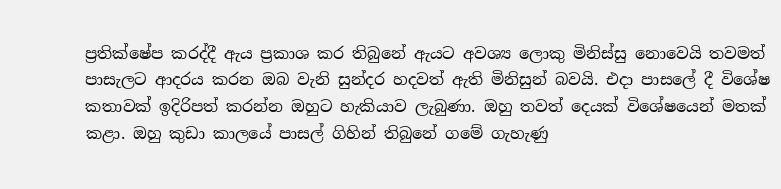ප්‍රතික්ෂේප කරද්දී ඇය ප්‍රකාශ කර තිබුනේ ඇයට අවශ්‍ය ලොකු මිනිස්සු නොවෙයි තවමත් පාසැලට ආදරය කරන ඔබ වැනි සුන්දර හදවත් ඇති මිනිසුන් බවයි. එදා පාසලේ දී විශේෂ කතාවක් ඉදිරිපත් කරන්න ඔහුට හැකියාව ලැබුණා. ඔහු තවත් දෙයක් විශේෂයෙන් මතක් කළා. ඔහු කුඩා කාලයේ පාසල් ගිහින් තිබුනේ ගමේ ගැහැණු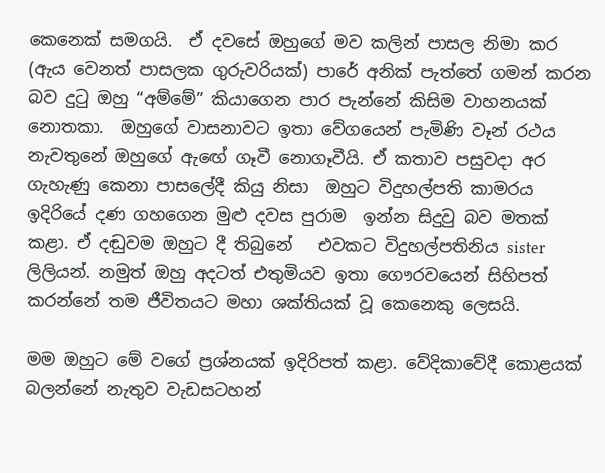කෙනෙක් සමගයි.  ඒ දවසේ ඔහුගේ මව කලින් පාසල නිමා කර (ඇය වෙනත් පාසලක ගුරුවරියක්) පාරේ අනික් පැත්තේ ගමන් කරන බව දුටු ඔහු “අම්මේ” කියාගෙන පාර පැන්නේ කිසිම වාහනයක් නොතකා.  ඔහුගේ වාසනාවට ඉතා වේගයෙන් පැමිණි වෑන් රථය නැවතුනේ ඔහුගේ ඇඟේ ගෑවී නොගෑවීයි. ඒ කතාව පසුවදා අර ගැහැණු කෙනා පාසලේදී කියු නිසා  ඔහුට විදුහල්පති කාමරය ඉදිරියේ දණ ගහගෙන මුළු දවස පුරාම  ඉන්න සිදුවු බව මතක් කළා. ඒ දඬුවම ඔහුට දී තිබුනේ   එවකට විදුහල්පතිනිය sister ලිලියන්. නමුත් ඔහු අදටත් එතුමියව ඉතා ගෞරවයෙන් සිහිපත් කරන්නේ තම ජීවිතයට මහා ශක්තියක් වූ කෙනෙකු ලෙසයි.

මම ඔහුට මේ වගේ ප්‍රශ්නයක් ඉදිරිපත් කළා. වේදිකාවේදී කොළයක් බලන්නේ නැතුව වැඩසටහන්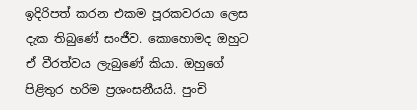ඉදිරිපත් කරන එකම පූරකවරයා ලෙස දැක තිබුණේ සංජීව. කොහොමද ඔහුට ඒ වීරත්වය ලැබුණේ කියා. ඔහුගේ පිළිතුර හරිම ප්‍රශංසනීයයි. පුංචි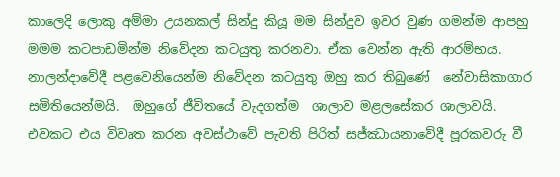කාලෙදි ලොකු අම්මා උයනකල් සින්දු කියූ මම සින්දුව ඉවර වුණ ගමන්ම ආපහු මමම කටපාඩමින්ම නිවේදන කටයුතු කරනවා. ඒක වෙන්න ඇති ආරම්භය. නාලන්දාවේදී පළවෙනියෙන්ම නිවේදන කටයුතු ඔහු කර තිබුණේ  නේවාසිකාගාර සමිතියෙන්මයි.  ඔහුගේ ජීවිතයේ වැදගත්ම  ශාලාව මළලසේකර ශාලාවයි.  එවකට එය විවෘත කරන අවස්ථාවේ පැවති පිරිත් සජ්ඣායනාවේදී පූරකවරු වී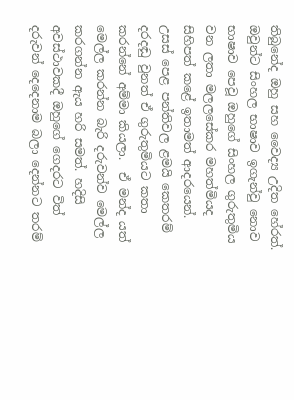තිබුනේද ඔහු සහ වෛද්‍ය උදිත හේරත්.  ඔවුන්ට සිංහල භාෂාව ඉගැන්වු නොව භාෂාව පෙවූ ඔහුගේ සිංහල ගුරුතුමිය වන ලතා මලලසේකර මහත්මියද සිහිපත් කළේ ඉතාමත් ආදරයෙන්.  උසස් පෙළ පන්තිවල ළමයි කෙතරම් දරදඬු වුනත් ඒ ගුරුතුමියට කතා කරන්නේ අම්මා කියලා.  ඒ මන්ද යත් මෙල්ල කරන්න බැරි දරුවන්ව මෙල්ල කරගන්න ඇය හරි සමත්. හදිසි අවස්ථාවකදී ඔහුගේ ගෙදරට විත් දරුවන් දෙදෙනාම බලා දෙන්නට තරම්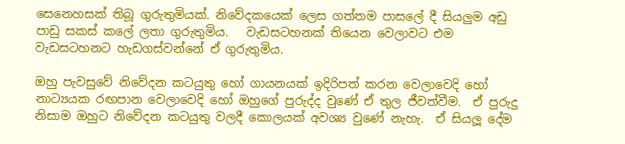සෙනෙහසක් තිබූ ගුරුතුමියක්. නිවේදකයෙක් ලෙස ගත්තම පාසලේ දී සියලුම අඩු පාඩු සකස් කලේ ලතා ගුරුතුමිය.   වැඩසටහනක් තියෙන වෙලාවට එම වැඩසටහනට හැඩගස්වන්නේ ඒ ගුරුතුමිය.

ඔහු පැවසුවේ නිවේදන කටයුතු හෝ ගායනයක් ඉදිරිපත් කරන වෙලාවෙදි හෝ නාට්‍යයක රඟපාන වෙලාවෙදි හෝ ඔහුගේ පුරුද්ද වුණේ ඒ තුල ජීවත්වීම.  ඒ පුරුදු නිසාම ඔහුට නිවේදන කටයුතු වලදී කොලයක් අවශ්‍ය වුණේ නැහැ.  ඒ සියලූ දේම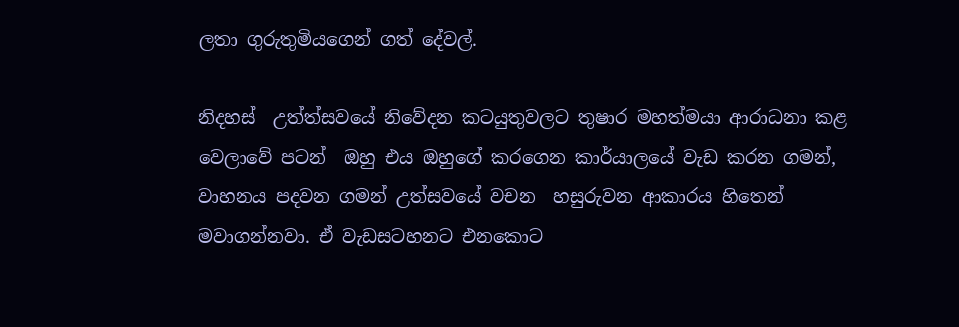ලතා ගුරුතුමියගෙන් ගත් දේවල්.

නිදහස්  උත්ත්සවයේ නිවේදන කටයුතුවලට තුෂාර මහත්මයා ආරාධනා කළ වෙලාවේ පටන්  ඔහු එය ඔහුගේ කරගෙන කාර්යාලයේ වැඩ කරන ගමන්, වාහනය පදවන ගමන් උත්සවයේ වචන  හසුරුවන ආකාරය හිතෙන් මවාගන්නවා. ඒ වැඩසටහනට එනකොට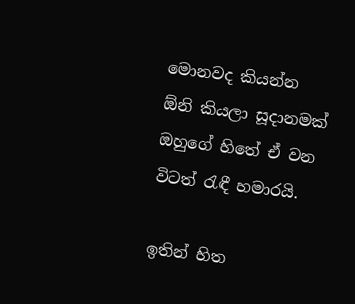මොනවද කියන්න ඕනි කියලා සූදානමක් ඔහුගේ හිතේ ඒ වන විටත් රැඳී හමාරයි.

ඉතින් හිත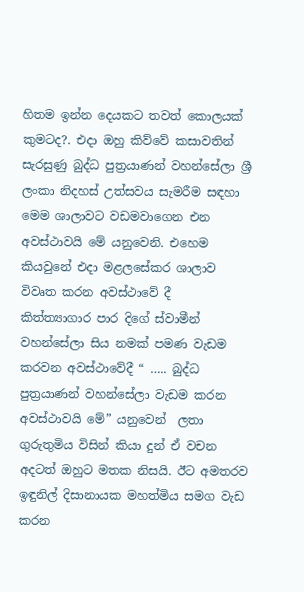හිතම ඉන්න දෙයකට තවත් කොලයක් කුමටද?. එදා ඔහු කිව්වේ කසාවතින් සැරසුණු බුද්ධ පුත්‍රයාණන් වහන්සේලා ශ්‍රී ලංකා නිදහස් උත්සවය සැමරීම සඳහා මෙම ශාලාවට වඩමවාගෙන එන අවස්ථාවයි මේ යනුවෙනි. එහෙම කියවුනේ එදා මළලසේකර ශාලාව විවෘත කරන අවස්ථාවේ දී  කිත්ත්‍යාගාර පාර දිගේ ස්වාමීන් වහන්සේලා සිය නමක් පමණ වැඩම කරවන අවස්ථාවේදී “ ….. බුද්ධ පුත්‍රයාණන් වහන්සේලා වැඩම කරන අවස්ථාවයි මේ” යනුවෙන්  ලතා ගුරුතුමිය විසින් කියා දුන් ඒ වචන අදටත් ඔහුට මතක නිසයි. ඊට අමතරව ඉඳුනිල් දිසානායක මහත්මිය සමග වැඩ කරන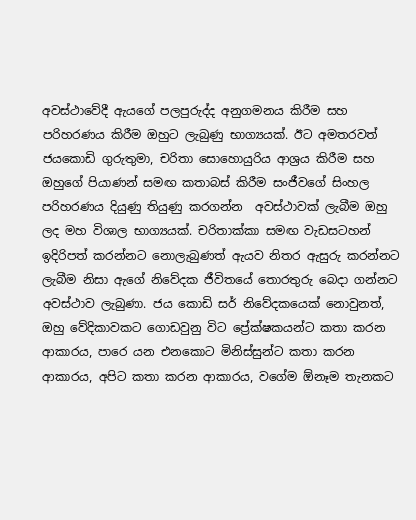අවස්ථාවේදී ඇයගේ පලපුරුද්ද අනුගමනය කිරීම සහ පරිහරණය කිරීම ඔහුට ලැබුණු භාග්‍යයක්. ඊට අමතරවත් ජයකොඩි ගුරුතුමා, චරිතා සොහොයුරිය ආශ්‍රය කිරීම සහ ඔහුගේ පියාණන් සමඟ කතාබස් කිරීම සංජීවගේ සිංහල පරිහරණය දියුණු තියුණු කරගන්න  අවස්ථාවක් ලැබීම ඔහු ලද මහ විශාල භාග්‍යයක්. චරිතාක්කා සමඟ වැඩසටහන් ඉදිරිපත් කරන්නට නොලැබුණත් ඇයව නිතර ඇසුරු කරන්නට ලැබීම නිසා ඇගේ නිවේදක ජීවිතයේ තොරතුරු බෙදා ගන්නට අවස්ථාව ලැබුණා. ජය කොඩි සර් නිවේදකයෙක් නොවුනත්, ඔහු වේදිකාවකට ගොඩවුනු විට ප්‍රේක්ෂකයන්ට කතා කරන ආකාරය, පාරෙ යන එනකොට මිනිස්සුන්ට කතා කරන ආකාරය, අපිට කතා කරන ආකාරය, වගේම ඕනෑම තැනකට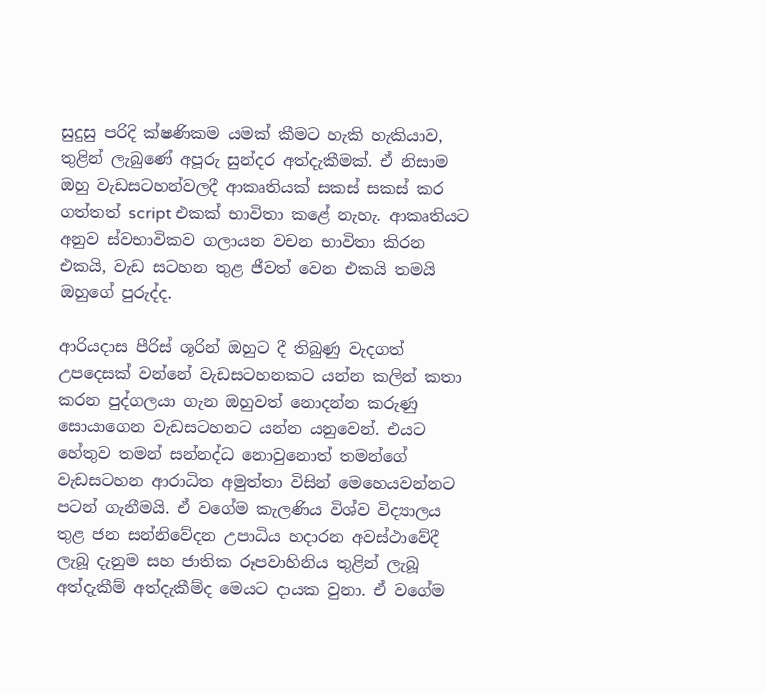සුදුසු පරිදි ක්ෂණිකම යමක් කීමට හැකි හැකියාව, තුළින් ලැබුණේ අපූරු සුන්දර අත්දැකීමක්. ඒ නිසාම  ඔහු වැඩසටහන්වලදී ආකෘතියක් සකස් සකස් කර ගත්තත් script එකක් භාවිතා කළේ නැහැ. ආකෘතියට අනුව ස්වභාවිකව ගලායන වචන භාවිතා කිරන එකයි, වැඩ සටහන තුළ ජීවත් වෙන එකයි තමයි ඔහුගේ පුරුද්ද.

ආරියදාස පීරිස් ශූරින් ඔහුට දී තිබුණු වැදගත් උපදෙසක් වන්නේ වැඩසටහනකට යන්න කලින් කතා කරන පුද්ගලයා ගැන ඔහුවත් නොදන්න කරුණු සොයාගෙන වැඩසටහනට යන්න යනුවෙන්. එයට හේතුව තමන් සන්නද්ධ නොවුනොත් තමන්ගේ වැඩසටහන ආරාධිත අමුත්තා විසින් මෙහෙයවන්නට පටන් ගැනීමයි. ඒ වගේම කැලණිය විශ්ව විද්‍යාලය තුළ ජන සන්නිවේදන උපාධිය හදාරන අවස්ථාවේදී ලැබූ දැනුම සහ ජාතික රූපවාහිනිය තුළින් ලැබූ අත්දැකීම් අත්දැකීම්ද මෙයට දායක වුනා. ඒ වගේම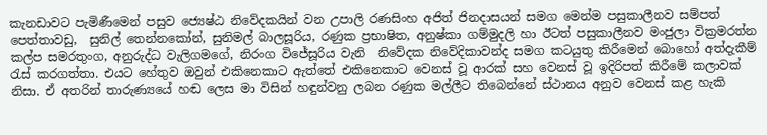කැනඩාවට පැමිණීමෙන් පසුව ජ්‍යෙෂ්ඨ නිවේදකයින් වන උපාලි රණසිංහ අජිත් ජිනදාසයන් සමග මෙන්ම පසුකාලීනව සම්පත් පෙත්තාවඩු,  සුනිල් තෙන්නකෝන්, සුනිමල් බාලසූරිය, රණුක ප්‍රභාෂිත, අනුෂ්කා ගම්මුදලි හා ඊටත් පසුකාලීනව මංජුලා වික්‍රමරත්න කල්ප සමරතුංග, අනුරුද්ධ වැලිගමගේ, නිරංග විජේසූරිය වැනි  නිවේදක නිවේදිකාවන්ද සමග කටයුතු කිරීමෙන් බොහෝ අත්දැකීම් රැස් කරගත්තා. එයට හේතුව ඔවුන් එකිනෙකාට ඇත්තේ එකිනෙකාට වෙනස් වූ ආරක් සහ වෙනස් වූ ඉදිරිපත් කිරීමේ කලාවක් නිසා. ඒ අතරින් තාරුණ්‍යයේ හඬ ලෙස මා විසින් හඳුන්වනු ලබන රණුක මල්ලීට තිබෙන්නේ ස්ථානය අනුව වෙනස් කළ හැකි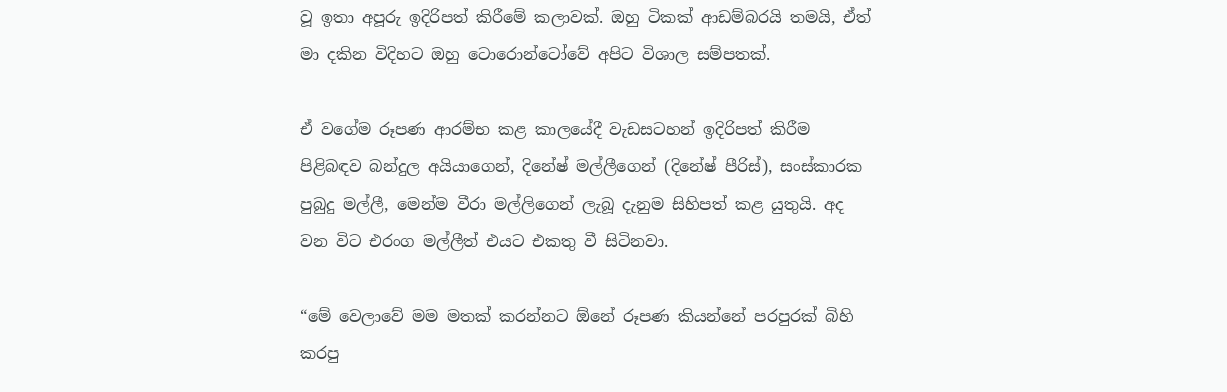වූ ඉතා අපූරු ඉදිරිපත් කිරීමේ කලාවක්. ඔහු ටිකක් ආඩම්බරයි තමයි, ඒත් මා දකින විදිහට ඔහු ටොරොන්ටෝවේ අපිට විශාල සම්පතක්.

ඒ වගේම රූපණ ආරම්භ කළ කාලයේදී වැඩසටහන් ඉදිරිපත් කිරීම පිළිබඳව බන්දුල අයියාගෙන්, දිනේෂ් මල්ලීගෙන් (දිනේෂ් පීරිස්), සංස්කාරක පුබුදු මල්ලී, මෙන්ම වීරා මල්ලිගෙන් ලැබූ දැනුම සිහිපත් කළ යුතුයි. අද වන විට එරංග මල්ලීත් එයට එකතු වී සිටිනවා.

“මේ වෙලාවේ මම මතක් කරන්නට ඕනේ රූපණ කියන්නේ පරපුරක් බිහි කරපු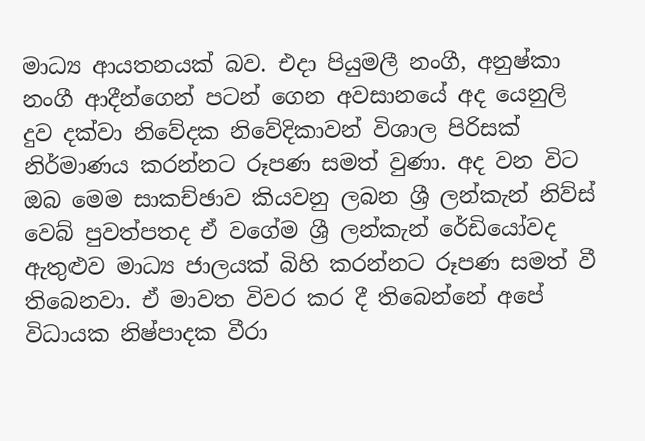මාධ්‍ය ආයතනයක් බව. එදා පියුමලී නංගී, අනුෂ්කා නංගී ආදීන්ගෙන් පටන් ගෙන අවසානයේ අද යෙනුලි දුව දක්වා නිවේදක නිවේදිකාවන් විශාල පිරිසක් නිර්මාණය කරන්නට රූපණ සමත් වුණා. අද වන විට ඔබ මෙම සාකච්ඡාව කියවනු ලබන ශ්‍රී ලන්කැන් නිව්ස් වෙබ් පුවත්පතද ඒ වගේම ශ්‍රී ලන්කැන් රේඩියෝවද ඇතුළුව මාධ්‍ය ජාලයක් බිහි කරන්නට රූපණ සමත් වී තිබෙනවා. ඒ මාවත විවර කර දී තිබෙන්නේ අපේ විධායක නිෂ්පාදක වීරා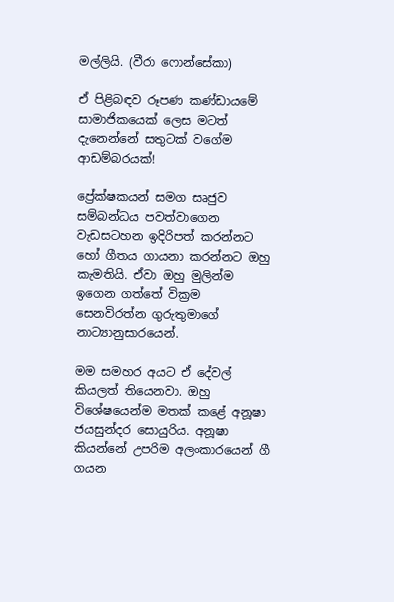මල්ලියි. (වීරා ෆොන්සේකා)

ඒ පිළිබඳව රූපණ කණ්ඩායමේ සාමාජිකයෙක් ලෙස මටත් දැනෙන්නේ සතුටක් වගේම ආඩම්බරයක්!

ප්‍රේක්ෂකයන් සමග සෘජුව සම්බන්ධය පවත්වාගෙන වැඩසටහන ඉදිරිපත් කරන්නට හෝ ගීතය ගායනා කරන්නට ඔහු කැමතියි. ඒවා ඔහු මුලින්ම ඉගෙන ගත්තේ වික්‍රම සෙනවිරත්න ගුරුතුමාගේ නාට්‍යානුසාරයෙන්.

මම සමහර අයට ඒ දේවල් කියලත් තියෙනවා. ඔහු විශේෂයෙන්ම මතක් කළේ අනූෂා ජයසුන්දර සොයුරිය. අනූෂා කියන්නේ උපරිම අලංකාරයෙන් ගී ගයන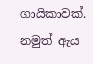ගායිකාවක්. නමුත් ඇය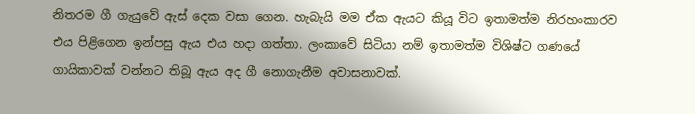නිතරම ගී ගැයුවේ ඇස් දෙක වසා ගෙන. හැබැයි මම ඒක ඇයට කියූ විට ඉතාමත්ම නිරහංකාරව එය පිළිගෙන ඉන්පසු ඇය එය හදා ගත්තා. ලංකාවේ සිටියා නම් ඉතාමත්ම විශිෂ්ට ගණයේ ගායිකාවක් වන්නට තිබූ ඇය අද ගී නොගැනීම අවාසනාවක්.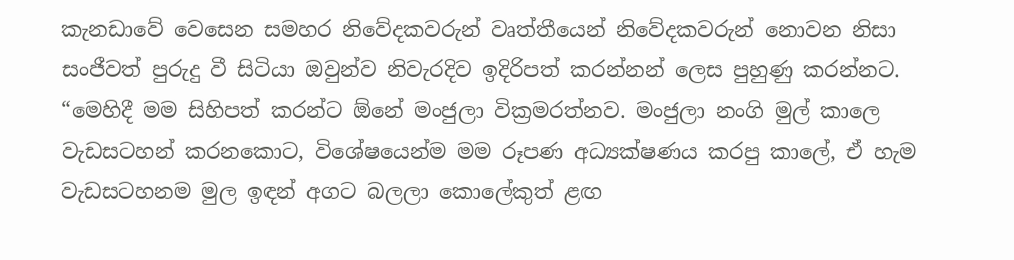කැනඩාවේ වෙසෙන සමහර නිවේදකවරුන් වෘත්තීයෙන් නිවේදකවරුන් නොවන නිසා සංජීවත් පුරුදු වී සිටියා ඔවුන්ව නිවැරදිව ඉදිරිපත් කරන්නන් ලෙස පුහුණු කරන්නට. “මෙහිදී මම සිහිපත් කරන්ට ඕනේ මංජුලා වික්‍රමරත්නව. මංජුලා නංගි මුල් කාලෙ වැඩසටහන් කරනකොට, විශේෂයෙන්ම මම රූපණ අධ්‍යක්ෂණය කරපු කාලේ, ඒ හැම වැඩසටහනම මුල ඉඳන් අගට බලලා කොලේකුත් ළඟ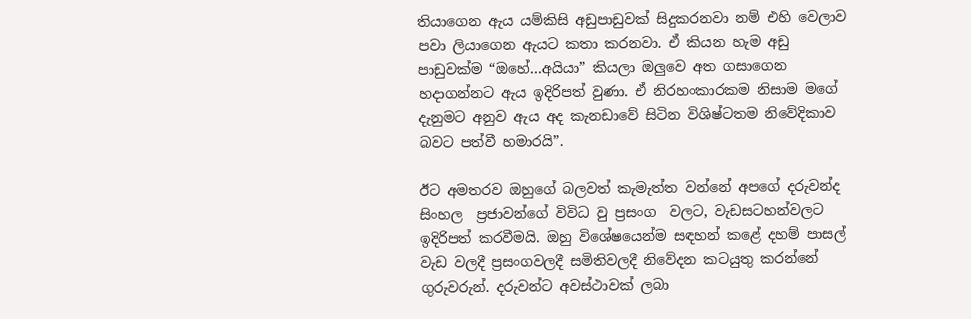තියාගෙන ඇය යම්කිසි අඩුපාඩුවක් සිදුකරනවා නම් එහි වෙලාව පවා ලියාගෙන ඇයට කතා කරනවා. ඒ කියන හැම අඩු පාඩුවක්ම “ඔහේ…අයියා” කියලා ඔලුවෙ අත ගසාගෙන හදාගන්නට ඇය ඉදිරිපත් වුණා. ඒ නිරහංකාරකම නිසාම මගේ දැනුමට අනුව ඇය අද කැනඩාවේ සිටින විශිෂ්ටතම නිවේදිකාව බවට පත්වී හමාරයි”.

ඊට අමතරව ඔහුගේ බලවත් කැමැත්ත වන්නේ අපගේ දරුවන්ද සිංහල  ප්‍රජාවන්ගේ විවිධ වු ප්‍රසංග  වලට, වැඩසටහන්වලට ඉදිරිපත් කරවීමයි. ඔහු විශේෂයෙන්ම සඳහන් කළේ දහම් පාසල් වැඩ වලදී ප්‍රසංගවලදී සමිතිවලදී නිවේදන කටයුතු කරන්නේ ගුරුවරුන්. දරුවන්ට අවස්ථාවක් ලබා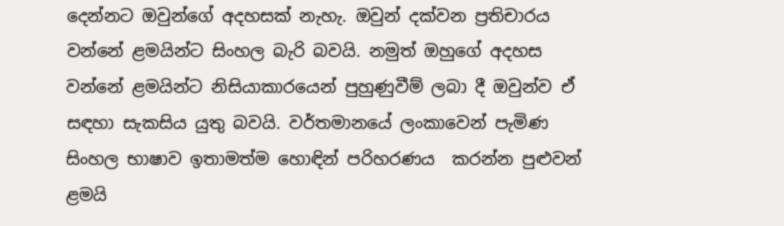දෙන්නට ඔවුන්ගේ අදහසක් නැහැ. ඔවුන් දක්වන ප්‍රතිචාරය වන්නේ ළමයින්ට සිංහල බැරි බවයි. නමුත් ඔහුගේ අදහස වන්නේ ළමයින්ට නිසියාකාරයෙන් පුහුණුවීම් ලබා දී ඔවුන්ව ඒ සඳහා සැකසිය යුතු බවයි. වර්තමානයේ ලංකාවෙන් පැමිණ සිංහල භාෂාව ඉතාමත්ම හොඳින් පරිහරණය  කරන්න පුළුවන් ළමයි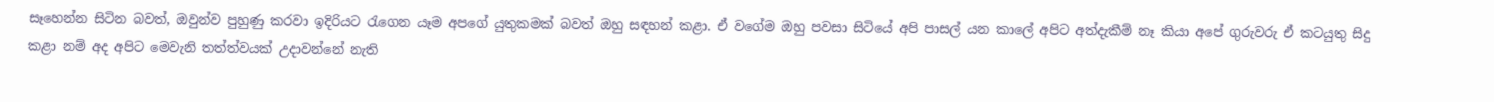සෑහෙන්න සිටින බවත්, ඔවුන්ව පුහුණු කරවා ඉදිරියට රැගෙන යෑම අපගේ යුතුකමක් බවත් ඔහු සඳහන් කළා. ඒ වගේම ඔහු පවසා සිටියේ අපි පාසල් යන කාලේ අපිට අත්දැකීම් නෑ කියා අපේ ගුරුවරු ඒ කටයුතු සිදු කළා නම් අද අපිට මෙවැනි තත්ත්වයක් උදාවන්නේ නැති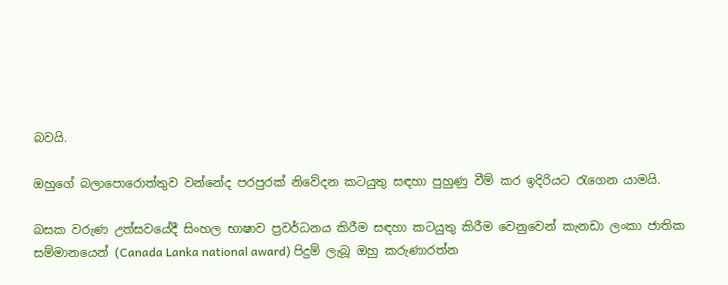බවයි.

ඔහුගේ බලාපොරොත්තුව වන්නේද පරපුරක් නිවේදන කටයුතු සඳහා පුහුණු වීම් කර ඉදිරියට රැගෙන යාමයි.

බසක වරුණ උත්සවයේදී සිංහල භාෂාව ප්‍රවර්ධනය කිරීම සඳහා කටයුතු කිරීම වෙනුවෙන් කැනඩා ලංකා ජාතික සම්මානයෙන් (Canada Lanka national award) පිදුම් ලැබූ ඔහු කරුණාරත්න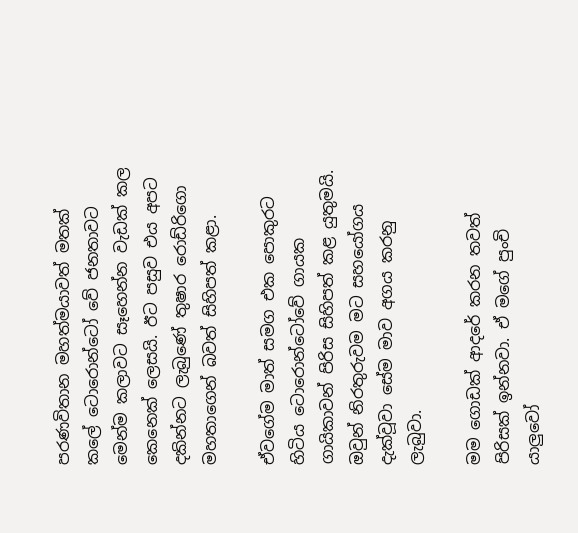පරණවිතාන මහත්මයාවත් මතක් කලේ ටොරොන්ටෝ වේ ජනතාවට මෙන්ම කලාවට සෑහෙන්න වැඩක් කල කෙනෙක් ලෙසයි. ඊට පසුව එය අපට දකින්නට ලැබුණේ තුෂාර රොඩ්රිගො මහතාගෙන් බවත් සිහිපත් කළා.

ඒවගේම මාත් සමග එක පොකුරට හිටිය ටොරොන්ටෝවේ ගායක ගායිකාවන් පිරිස සිහිපත් කළ යුතුමයි. ඔවුන් නිරතුරුවම මට සහයෝගය දැක්වූවා සේම මාව අගය කරනු ලැබුවා.

මම ගොඩක් ආදරේ කරන තවත් පිරිසක් ඉන්නවා. ඒ මගේ පුංචි යාලුවෝ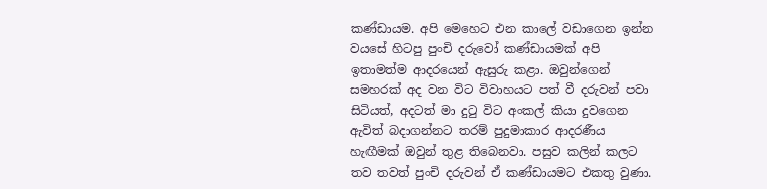කණ්ඩායම. අපි මෙහෙට එන කාලේ වඩාගෙන ඉන්න වයසේ හිටපු පුංචි දරුවෝ කණ්ඩායමක් අපි ඉතාමත්ම ආදරයෙන් ඇසුරු කළා. ඔවුන්ගෙන් සමහරක් අද වන විට විවාහයට පත් වී දරුවන් පවා සිටියත්, අදටත් මා දුටු විට අංකල් කියා දුවගෙන ඇවිත් බදාගන්නට තරම් පුදුමාකාර ආදරණීය හැඟීමක් ඔවුන් තුළ තිබෙනවා. පසුව කලින් කලට තව තවත් පුංචි දරුවන් ඒ කණ්ඩායමට එකතු වුණා.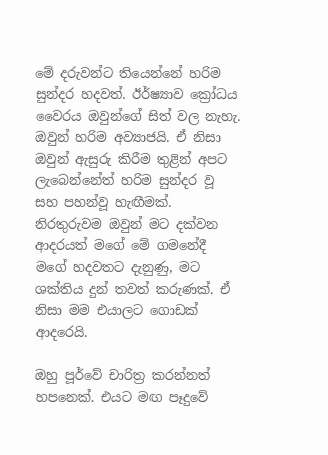මේ දරුවන්ට තියෙන්නේ හරිම සුන්දර හදවත්. ඊර්ෂ්‍යාව ක්‍රෝධය වෛරය ඔවුන්ගේ සිත් වල නැහැ. ඔවුන් හරිම අව්‍යාජයි. ඒ නිසා ඔවුන් ඇසුරු කිරීම තුළින් අපට ලැබෙන්නේත් හරිම සුන්දර වූ සහ පහන්වූ හැඟීමක්. නිරතුරුවම ඔවුන් මට දක්වන ආදරයත් මගේ මේ ගමනේදී මගේ හදවතට දැනුණු, මට ශක්තිය දුන් තවත් කරුණක්. ඒ නිසා මම එයාලට ගොඩක් ආදරෙයි.

ඔහු පූර්වේ චාරිත්‍ර කරන්නත් හපනෙක්. එයට මඟ පෑදුවේ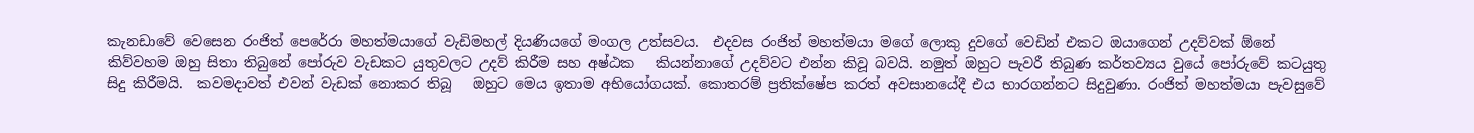කැනඩාවේ වෙසෙන රංජිත් පෙරේරා මහත්මයාගේ වැඩිමහල් දියණියගේ මංගල උත්සවය.  එදවස රංජිත් මහත්මයා මගේ ලොකු දුවගේ වෙඩින් එකට ඔයාගෙන් උදව්වක් ඕනේ කිව්වහම ඔහු සිතා තිබුනේ පෝරුව වැඩකට යුතුවලට උදව් කිරීම සහ අෂ්ඨක   කියන්නාගේ උදව්වට එන්න කිවූ බවයි. නමුත් ඔහුට පැවරී තිබුණ කර්තව්‍යය වුයේ පෝරුවේ කටයුතු සිදු කිරීමයි.  කවමදාවත් එවන් වැඩක් නොකර තිබූ   ඔහුට මෙය ඉතාම අභියෝගයක්. කොතරම් ප්‍රතික්ෂේප කරත් අවසානයේදී එය භාරගන්නට සිදුවුණා. රංජිත් මහත්මයා පැවසුවේ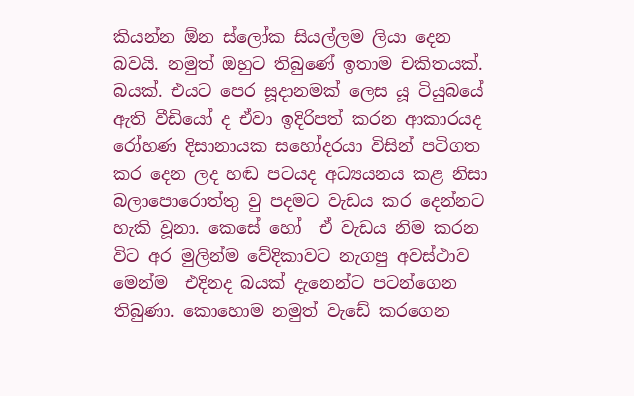කියන්න ඕන ස්ලෝක සියල්ලම ලියා දෙන බවයි. නමුත් ඔහුට තිබුණේ ඉතාම චකිතයක්. බයක්. එයට පෙර සූදානමක් ලෙස යූ ටියුබයේ ඇති වීඩියෝ ද ඒවා ඉදිරිපත් කරන ආකාරයද රෝහණ දිසානායක සහෝදරයා විසින් පටිගත කර දෙන ලද හඬ පටයද අධ්‍යයනය කළ නිසා  බලාපොරොත්තු වු පදමට වැඩය කර දෙන්නට හැකි වූනා. කෙසේ හෝ  ඒ වැඩය නිම කරන විට අර මුලින්ම වේදිකාවට නැගපු අවස්ථාව මෙන්ම  එදිනද බයක් දැනෙන්ට පටන්ගෙන තිබුණා. කොහොම නමුත් වැඩේ කරගෙන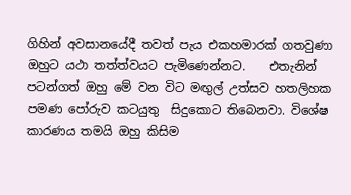ගිහින් අවසානයේදී තවත් පැය එකහමාරක් ගතවුණා ඔහුට යථා තත්ත්වයට පැමිණෙන්නට.    එතැනින් පටන්ගත් ඔහු මේ වන විට මඟුල් උත්සව හතලිහක පමණ පෝරුව කටයුතු  සිදුකොට තිබෙනවා. විශේෂ කාරණය තමයි ඔහු කිසිම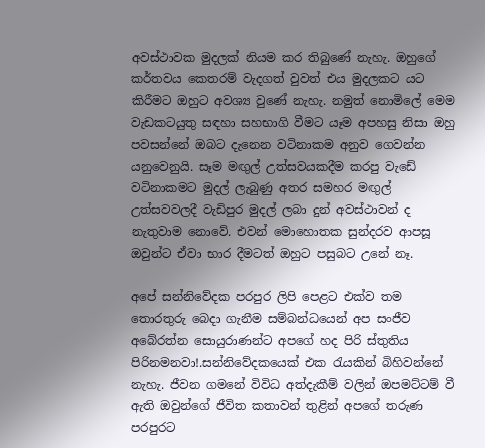අවස්ථාවක මුදලක් නියම කර තිබුණේ නැහැ. ඔහුගේ කර්තවය කෙතරම් වැදගත් වුවත් එය මුදලකට යට කිරීමට ඔහුට අවශ්‍ය වුණේ නැහැ. නමුත් නොමිලේ මෙම වැඩකටයුතු සඳහා සහභාගි වීමට යෑම අපහසු නිසා ඔහු පවසන්නේ ඔබට දැනෙන වටිනාකම අනුව ගෙවන්න යනුවෙනුයි. සෑම මඟුල් උත්සවයකදීම කරපු වැඩේ වටිනාකමට මුදල් ලැබුණු අතර සමහර මඟුල් උත්සවවලදී වැඩිපුර මුදල් ලබා දුන් අවස්ථාවන් ද නැතුවාම නොවේ. එවන් මොහොතක සුන්දරව ආපසූ ඔවුන්ට ඒවා භාර දීමටත් ඔහුට පසුබට උනේ නෑ.

අපේ සන්නිවේදක පරපුර ලිපි පෙළට එක්ව තම තොරතුරු බෙදා ගැනීම සම්බන්ධයෙන් අප සංජීව අබේරත්න සොයුරාණන්ට අපගේ හද පිරි ස්තුතිය පිරිනමනවා!.සන්නිවේදකයෙක් එක රැයකින් බිහිවන්නේ නැහැ. ජීවන ගමනේ විවිධ අත්දැකීම් වලින් ඔපමට්ටම් වී ඇති ඔවුන්ගේ ජීවිත කතාවන් තුළින් අපගේ තරුණ පරපුරට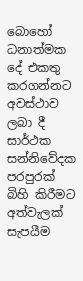බොහෝ ධනාත්මක දේ එකතු කරගන්නට අවස්ථාව ලබා දී සාර්ථක සන්නිවේදක පරපුරක් බිහි කිරීමට අත්වැලක් සැපයීම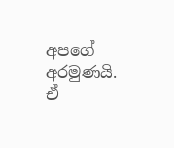අපගේ අරමුණයි. ඒ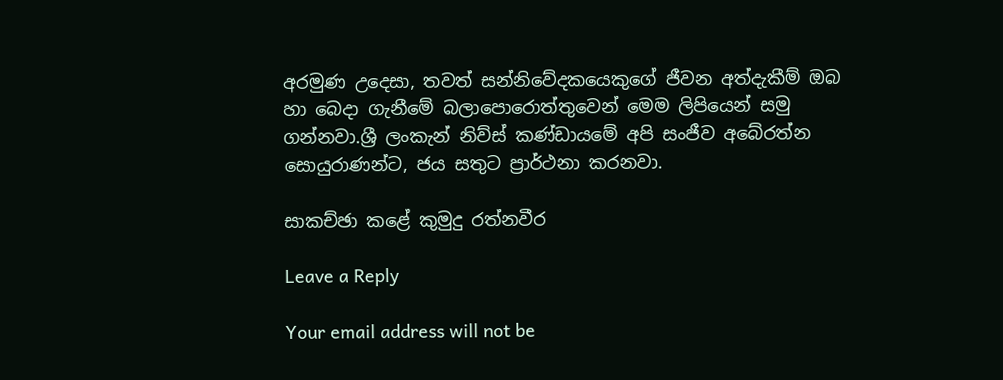අරමුණ උදෙසා, තවත් සන්නිවේදකයෙකුගේ ජීවන අත්දැකීම් ඔබ හා බෙදා ගැනීමේ බලාපොරොත්තුවෙන් මෙම ලිපියෙන් සමු ගන්නවා.ශ්‍රී ලංකැන් නිව්ස් කණ්ඩායමේ අපි සංජීව අබේරත්න සොයුරාණන්ට, ජය සතුට ප්‍රාර්ථනා කරනවා.

සාකච්ඡා කළේ කුමුදු රත්නවීර

Leave a Reply

Your email address will not be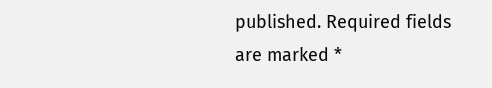published. Required fields are marked *